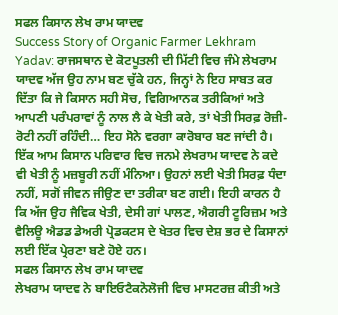ਸਫਲ ਕਿਸਾਨ ਲੇਖ ਰਾਮ ਯਾਦਵ
Success Story of Organic Farmer Lekhram Yadav: ਰਾਜਸਥਾਨ ਦੇ ਕੋਟਪੂਤਲੀ ਦੀ ਮਿੱਟੀ ਵਿਚ ਜੰਮੇ ਲੇਖਰਾਮ ਯਾਦਵ ਅੱਜ ਉਹ ਨਾਮ ਬਣ ਚੁੱਕੇ ਹਨ, ਜਿਨ੍ਹਾਂ ਨੇ ਇਹ ਸਾਬਤ ਕਰ ਦਿੱਤਾ ਕਿ ਜੇ ਕਿਸਾਨ ਸਹੀ ਸੋਚ, ਵਿਗਿਆਨਕ ਤਰੀਕਿਆਂ ਅਤੇ ਆਪਣੀ ਪਰੰਪਰਾਵਾਂ ਨੂੰ ਨਾਲ ਲੈ ਕੇ ਖੇਤੀ ਕਰੇ, ਤਾਂ ਖੇਤੀ ਸਿਰਫ਼ ਰੋਜ਼ੀ-ਰੋਟੀ ਨਹੀਂ ਰਹਿੰਦੀ… ਇਹ ਸੋਨੇ ਵਰਗਾ ਕਾਰੋਬਾਰ ਬਣ ਜਾਂਦੀ ਹੈ।
ਇੱਕ ਆਮ ਕਿਸਾਨ ਪਰਿਵਾਰ ਵਿਚ ਜਨਮੇ ਲੇਖਰਾਮ ਯਾਦਵ ਨੇ ਕਦੇ ਵੀ ਖੇਤੀ ਨੂੰ ਮਜ਼ਬੂਰੀ ਨਹੀਂ ਮੰਨਿਆ। ਉਹਨਾਂ ਲਈ ਖੇਤੀ ਸਿਰਫ਼ ਧੰਦਾ ਨਹੀਂ, ਸਗੋਂ ਜੀਵਨ ਜੀਉਣ ਦਾ ਤਰੀਕਾ ਬਣ ਗਈ। ਇਹੀ ਕਾਰਨ ਹੈ ਕਿ ਅੱਜ ਉਹ ਜੈਵਿਕ ਖੇਤੀ, ਦੇਸੀ ਗਾਂ ਪਾਲਣ, ਐਗਰੀ ਟੂਰਿਜ਼ਮ ਅਤੇ ਵੈਲਿਊ ਐਡਡ ਡੇਅਰੀ ਪ੍ਰੋਡਕਟਸ ਦੇ ਖੇਤਰ ਵਿਚ ਦੇਸ਼ ਭਰ ਦੇ ਕਿਸਾਨਾਂ ਲਈ ਇੱਕ ਪ੍ਰੇਰਣਾ ਬਣੇ ਹੋਏ ਹਨ।
ਸਫਲ ਕਿਸਾਨ ਲੇਖ ਰਾਮ ਯਾਦਵ
ਲੇਖਰਾਮ ਯਾਦਵ ਨੇ ਬਾਇਓਟੈਕਨੋਲੋਜੀ ਵਿਚ ਮਾਸਟਰਜ਼ ਕੀਤੀ ਅਤੇ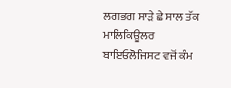ਲਗਭਗ ਸਾੜੇ ਛੇ ਸਾਲ ਤੱਕ ਮਾਲਿਕਿਊਲਰ ਬਾਇਓਲੋਜਿਸਟ ਵਜੋਂ ਕੰਮ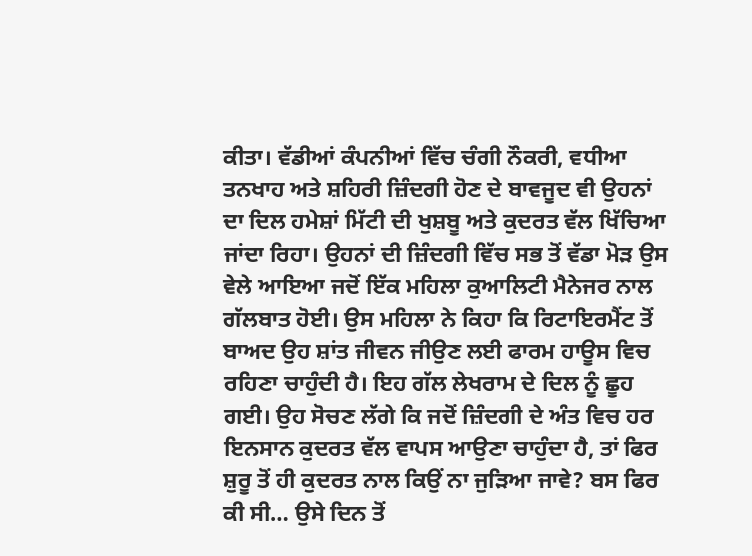ਕੀਤਾ। ਵੱਡੀਆਂ ਕੰਪਨੀਆਂ ਵਿੱਚ ਚੰਗੀ ਨੌਕਰੀ, ਵਧੀਆ ਤਨਖਾਹ ਅਤੇ ਸ਼ਹਿਰੀ ਜ਼ਿੰਦਗੀ ਹੋਣ ਦੇ ਬਾਵਜੂਦ ਵੀ ਉਹਨਾਂ ਦਾ ਦਿਲ ਹਮੇਸ਼ਾਂ ਮਿੱਟੀ ਦੀ ਖੁਸ਼ਬੂ ਅਤੇ ਕੁਦਰਤ ਵੱਲ ਖਿੱਚਿਆ ਜਾਂਦਾ ਰਿਹਾ। ਉਹਨਾਂ ਦੀ ਜ਼ਿੰਦਗੀ ਵਿੱਚ ਸਭ ਤੋਂ ਵੱਡਾ ਮੋੜ ਉਸ ਵੇਲੇ ਆਇਆ ਜਦੋਂ ਇੱਕ ਮਹਿਲਾ ਕੁਆਲਿਟੀ ਮੈਨੇਜਰ ਨਾਲ ਗੱਲਬਾਤ ਹੋਈ। ਉਸ ਮਹਿਲਾ ਨੇ ਕਿਹਾ ਕਿ ਰਿਟਾਇਰਮੈਂਟ ਤੋਂ ਬਾਅਦ ਉਹ ਸ਼ਾਂਤ ਜੀਵਨ ਜੀਉਣ ਲਈ ਫਾਰਮ ਹਾਊਸ ਵਿਚ ਰਹਿਣਾ ਚਾਹੁੰਦੀ ਹੈ। ਇਹ ਗੱਲ ਲੇਖਰਾਮ ਦੇ ਦਿਲ ਨੂੰ ਛੂਹ ਗਈ। ਉਹ ਸੋਚਣ ਲੱਗੇ ਕਿ ਜਦੋਂ ਜ਼ਿੰਦਗੀ ਦੇ ਅੰਤ ਵਿਚ ਹਰ ਇਨਸਾਨ ਕੁਦਰਤ ਵੱਲ ਵਾਪਸ ਆਉਣਾ ਚਾਹੁੰਦਾ ਹੈ, ਤਾਂ ਫਿਰ ਸ਼ੁਰੂ ਤੋਂ ਹੀ ਕੁਦਰਤ ਨਾਲ ਕਿਉਂ ਨਾ ਜੁੜਿਆ ਜਾਵੇ? ਬਸ ਫਿਰ ਕੀ ਸੀ… ਉਸੇ ਦਿਨ ਤੋਂ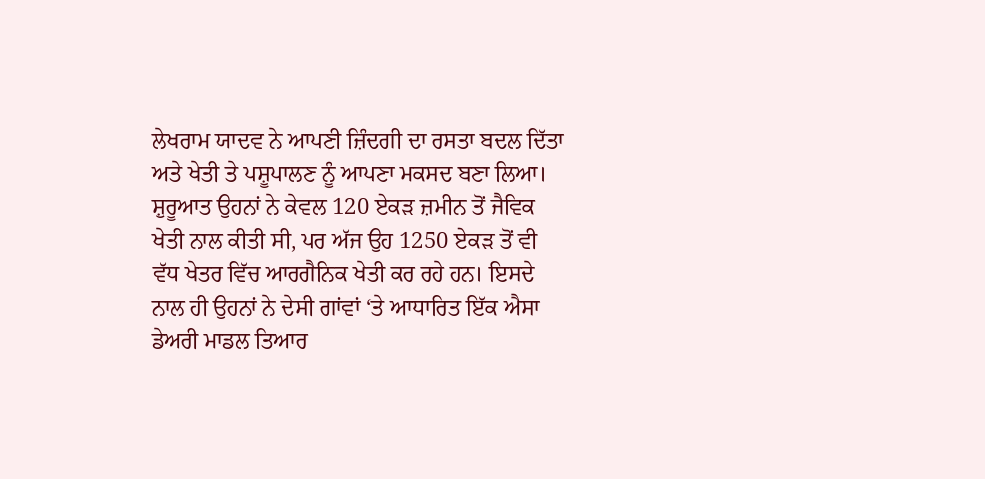ਲੇਖਰਾਮ ਯਾਦਵ ਨੇ ਆਪਣੀ ਜ਼ਿੰਦਗੀ ਦਾ ਰਸਤਾ ਬਦਲ ਦਿੱਤਾ ਅਤੇ ਖੇਤੀ ਤੇ ਪਸ਼ੂਪਾਲਣ ਨੂੰ ਆਪਣਾ ਮਕਸਦ ਬਣਾ ਲਿਆ। ਸ਼ੁਰੂਆਤ ਉਹਨਾਂ ਨੇ ਕੇਵਲ 120 ਏਕੜ ਜ਼ਮੀਨ ਤੋਂ ਜੈਵਿਕ ਖੇਤੀ ਨਾਲ ਕੀਤੀ ਸੀ, ਪਰ ਅੱਜ ਉਹ 1250 ਏਕੜ ਤੋਂ ਵੀ ਵੱਧ ਖੇਤਰ ਵਿੱਚ ਆਰਗੈਨਿਕ ਖੇਤੀ ਕਰ ਰਹੇ ਹਨ। ਇਸਦੇ ਨਾਲ ਹੀ ਉਹਨਾਂ ਨੇ ਦੇਸੀ ਗਾਂਵਾਂ ‘ਤੇ ਆਧਾਰਿਤ ਇੱਕ ਐਸਾ ਡੇਅਰੀ ਮਾਡਲ ਤਿਆਰ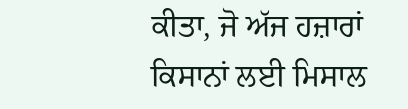ਕੀਤਾ, ਜੋ ਅੱਜ ਹਜ਼ਾਰਾਂ ਕਿਸਾਨਾਂ ਲਈ ਮਿਸਾਲ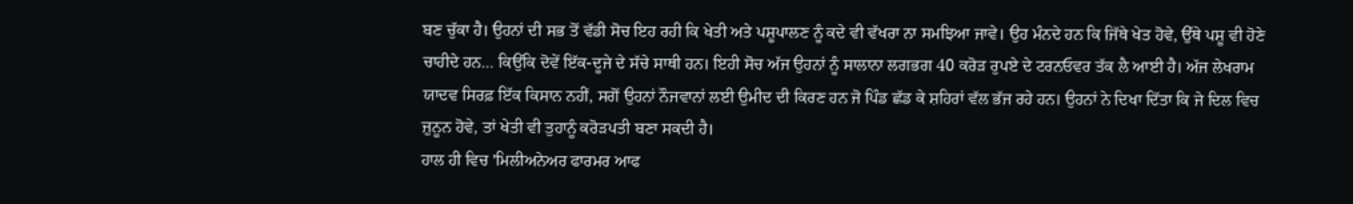ਬਣ ਚੁੱਕਾ ਹੈ। ਉਹਨਾਂ ਦੀ ਸਭ ਤੋਂ ਵੱਡੀ ਸੋਚ ਇਹ ਰਹੀ ਕਿ ਖੇਤੀ ਅਤੇ ਪਸ਼ੂਪਾਲਣ ਨੂੰ ਕਦੇ ਵੀ ਵੱਖਰਾ ਨਾ ਸਮਝਿਆ ਜਾਵੇ। ਉਹ ਮੰਨਦੇ ਹਨ ਕਿ ਜਿੱਥੇ ਖੇਤ ਹੋਵੇ, ਉੱਥੇ ਪਸ਼ੂ ਵੀ ਹੋਣੇ ਚਾਹੀਦੇ ਹਨ… ਕਿਉਂਕਿ ਦੋਵੇਂ ਇੱਕ-ਦੂਜੇ ਦੇ ਸੱਚੇ ਸਾਥੀ ਹਨ। ਇਹੀ ਸੋਚ ਅੱਜ ਉਹਨਾਂ ਨੂੰ ਸਾਲਾਨਾ ਲਗਭਗ 40 ਕਰੋੜ ਰੁਪਏ ਦੇ ਟਰਨਓਵਰ ਤੱਕ ਲੈ ਆਈ ਹੈ। ਅੱਜ ਲੇਖਰਾਮ ਯਾਦਵ ਸਿਰਫ਼ ਇੱਕ ਕਿਸਾਨ ਨਹੀਂ, ਸਗੋਂ ਉਹਨਾਂ ਨੌਜਵਾਨਾਂ ਲਈ ਉਮੀਦ ਦੀ ਕਿਰਣ ਹਨ ਜੋ ਪਿੰਡ ਛੱਡ ਕੇ ਸ਼ਹਿਰਾਂ ਵੱਲ ਭੱਜ ਰਹੇ ਹਨ। ਉਹਨਾਂ ਨੇ ਦਿਖਾ ਦਿੱਤਾ ਕਿ ਜੇ ਦਿਲ ਵਿਚ ਜ਼ੁਨੂਨ ਹੋਵੇ, ਤਾਂ ਖੇਤੀ ਵੀ ਤੁਹਾਨੂੰ ਕਰੋੜਪਤੀ ਬਣਾ ਸਕਦੀ ਹੈ।
ਹਾਲ ਹੀ ਵਿਚ 'ਮਿਲੀਅਨੇਅਰ ਫਾਰਮਰ ਆਫ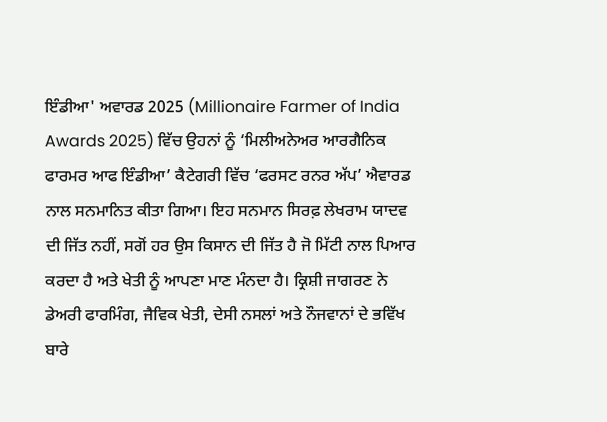ਇੰਡੀਆ' ਅਵਾਰਡ 2025 (Millionaire Farmer of India Awards 2025) ਵਿੱਚ ਉਹਨਾਂ ਨੂੰ ‘ਮਿਲੀਅਨੇਅਰ ਆਰਗੈਨਿਕ ਫਾਰਮਰ ਆਫ ਇੰਡੀਆ’ ਕੈਟੇਗਰੀ ਵਿੱਚ ‘ਫਰਸਟ ਰਨਰ ਅੱਪ’ ਐਵਾਰਡ ਨਾਲ ਸਨਮਾਨਿਤ ਕੀਤਾ ਗਿਆ। ਇਹ ਸਨਮਾਨ ਸਿਰਫ਼ ਲੇਖਰਾਮ ਯਾਦਵ ਦੀ ਜਿੱਤ ਨਹੀਂ, ਸਗੋਂ ਹਰ ਉਸ ਕਿਸਾਨ ਦੀ ਜਿੱਤ ਹੈ ਜੋ ਮਿੱਟੀ ਨਾਲ ਪਿਆਰ ਕਰਦਾ ਹੈ ਅਤੇ ਖੇਤੀ ਨੂੰ ਆਪਣਾ ਮਾਣ ਮੰਨਦਾ ਹੈ। ਕ੍ਰਿਸ਼ੀ ਜਾਗਰਣ ਨੇ ਡੇਅਰੀ ਫਾਰਮਿੰਗ, ਜੈਵਿਕ ਖੇਤੀ, ਦੇਸੀ ਨਸਲਾਂ ਅਤੇ ਨੌਜਵਾਨਾਂ ਦੇ ਭਵਿੱਖ ਬਾਰੇ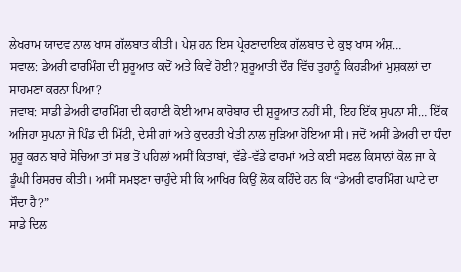ਲੇਖਰਾਮ ਯਾਦਵ ਨਾਲ ਖਾਸ ਗੱਲਬਾਤ ਕੀਤੀ। ਪੇਸ਼ ਹਨ ਇਸ ਪ੍ਰੇਰਣਾਦਾਇਕ ਗੱਲਬਾਤ ਦੇ ਕੁਝ ਖਾਸ ਅੰਸ਼…
ਸਵਾਲ: ਡੇਅਰੀ ਫਾਰਮਿੰਗ ਦੀ ਸ਼ੁਰੂਆਤ ਕਦੋਂ ਅਤੇ ਕਿਵੇਂ ਹੋਈ? ਸ਼ੁਰੂਆਤੀ ਦੌਰ ਵਿੱਚ ਤੁਹਾਨੂੰ ਕਿਹੜੀਆਂ ਮੁਸ਼ਕਲਾਂ ਦਾ ਸਾਹਮਣਾ ਕਰਨਾ ਪਿਆ?
ਜਵਾਬ: ਸਾਡੀ ਡੇਅਰੀ ਫਾਰਮਿੰਗ ਦੀ ਕਹਾਣੀ ਕੋਈ ਆਮ ਕਾਰੋਬਾਰ ਦੀ ਸ਼ੁਰੂਆਤ ਨਹੀਂ ਸੀ, ਇਹ ਇੱਕ ਸੁਪਨਾ ਸੀ… ਇੱਕ ਅਜਿਹਾ ਸੁਪਨਾ ਜੋ ਪਿੰਡ ਦੀ ਮਿੱਟੀ, ਦੇਸੀ ਗਾਂ ਅਤੇ ਕੁਦਰਤੀ ਖੇਤੀ ਨਾਲ ਜੁੜਿਆ ਹੋਇਆ ਸੀ। ਜਦੋਂ ਅਸੀਂ ਡੇਅਰੀ ਦਾ ਧੰਦਾ ਸ਼ੁਰੂ ਕਰਨ ਬਾਰੇ ਸੋਚਿਆ ਤਾਂ ਸਭ ਤੋਂ ਪਹਿਲਾਂ ਅਸੀਂ ਕਿਤਾਬਾਂ, ਵੱਡੇ-ਵੱਡੇ ਫਾਰਮਾਂ ਅਤੇ ਕਈ ਸਫਲ ਕਿਸਾਨਾਂ ਕੋਲ ਜਾ ਕੇ ਡੂੰਘੀ ਰਿਸਰਚ ਕੀਤੀ। ਅਸੀਂ ਸਮਝਣਾ ਚਾਹੁੰਦੇ ਸੀ ਕਿ ਆਖਿਰ ਕਿਉਂ ਲੋਕ ਕਹਿੰਦੇ ਹਨ ਕਿ “ਡੇਅਰੀ ਫਾਰਮਿੰਗ ਘਾਟੇ ਦਾ ਸੌਦਾ ਹੈ?”
ਸਾਡੇ ਦਿਲ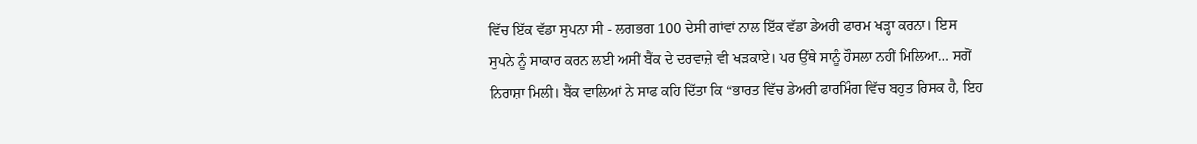ਵਿੱਚ ਇੱਕ ਵੱਡਾ ਸੁਪਨਾ ਸੀ - ਲਗਭਗ 100 ਦੇਸੀ ਗਾਂਵਾਂ ਨਾਲ ਇੱਕ ਵੱਡਾ ਡੇਅਰੀ ਫਾਰਮ ਖੜ੍ਹਾ ਕਰਨਾ। ਇਸ ਸੁਪਨੇ ਨੂੰ ਸਾਕਾਰ ਕਰਨ ਲਈ ਅਸੀਂ ਬੈਂਕ ਦੇ ਦਰਵਾਜ਼ੇ ਵੀ ਖੜਕਾਏ। ਪਰ ਉੱਥੇ ਸਾਨੂੰ ਹੌਸਲਾ ਨਹੀਂ ਮਿਲਿਆ… ਸਗੋਂ ਨਿਰਾਸ਼ਾ ਮਿਲੀ। ਬੈਂਕ ਵਾਲਿਆਂ ਨੇ ਸਾਫ ਕਹਿ ਦਿੱਤਾ ਕਿ “ਭਾਰਤ ਵਿੱਚ ਡੇਅਰੀ ਫਾਰਮਿੰਗ ਵਿੱਚ ਬਹੁਤ ਰਿਸਕ ਹੈ, ਇਹ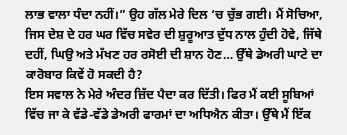ਲਾਭ ਵਾਲਾ ਧੰਦਾ ਨਹੀਂ।” ਉਹ ਗੱਲ ਮੇਰੇ ਦਿਲ ‘ਚ ਚੁੱਭ ਗਈ। ਮੈਂ ਸੋਚਿਆ, ਜਿਸ ਦੇਸ਼ ਦੇ ਹਰ ਘਰ ਵਿੱਚ ਸਵੇਰ ਦੀ ਸ਼ੁਰੂਆਤ ਦੁੱਧ ਨਾਲ ਹੁੰਦੀ ਹੋਵੇ, ਜਿੱਥੇ ਦਹੀਂ, ਘਿਉ ਅਤੇ ਮੱਖਣ ਹਰ ਰਸੋਈ ਦੀ ਸ਼ਾਨ ਹੋਣ… ਉੱਥੇ ਡੇਅਰੀ ਘਾਟੇ ਦਾ ਕਾਰੋਬਾਰ ਕਿਵੇਂ ਹੋ ਸਕਦੀ ਹੈ?
ਇਸ ਸਵਾਲ ਨੇ ਮੇਰੇ ਅੰਦਰ ਜ਼ਿੱਦ ਪੈਦਾ ਕਰ ਦਿੱਤੀ। ਫਿਰ ਮੈਂ ਕਈ ਸੂਬਿਆਂ ਵਿੱਚ ਜਾ ਕੇ ਵੱਡੇ-ਵੱਡੇ ਡੇਅਰੀ ਫਾਰਮਾਂ ਦਾ ਅਧਿਐਨ ਕੀਤਾ। ਉੱਥੇ ਮੈਂ ਇੱਕ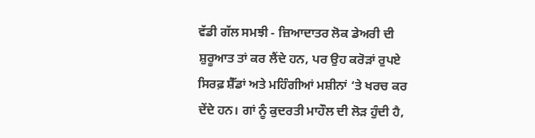ਵੱਡੀ ਗੱਲ ਸਮਝੀ - ਜ਼ਿਆਦਾਤਰ ਲੋਕ ਡੇਅਰੀ ਦੀ ਸ਼ੁਰੂਆਤ ਤਾਂ ਕਰ ਲੈਂਦੇ ਹਨ, ਪਰ ਉਹ ਕਰੋੜਾਂ ਰੁਪਏ ਸਿਰਫ਼ ਸ਼ੈੱਡਾਂ ਅਤੇ ਮਹਿੰਗੀਆਂ ਮਸ਼ੀਨਾਂ ‘ਤੇ ਖਰਚ ਕਰ ਦੇਂਦੇ ਹਨ। ਗਾਂ ਨੂੰ ਕੁਦਰਤੀ ਮਾਹੌਲ ਦੀ ਲੋੜ ਹੁੰਦੀ ਹੈ,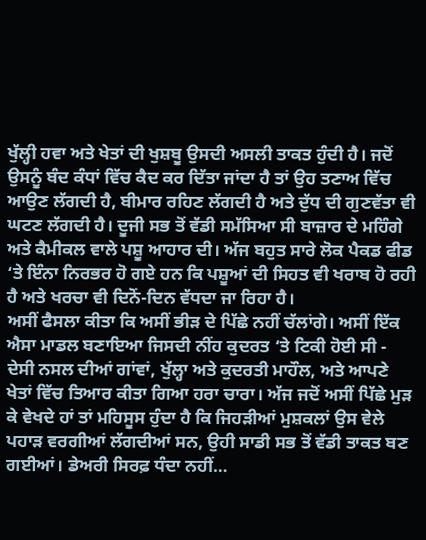ਖੁੱਲ੍ਹੀ ਹਵਾ ਅਤੇ ਖੇਤਾਂ ਦੀ ਖੁਸ਼ਬੂ ਉਸਦੀ ਅਸਲੀ ਤਾਕਤ ਹੁੰਦੀ ਹੈ। ਜਦੋਂ ਉਸਨੂੰ ਬੰਦ ਕੰਧਾਂ ਵਿੱਚ ਕੈਦ ਕਰ ਦਿੱਤਾ ਜਾਂਦਾ ਹੈ ਤਾਂ ਉਹ ਤਣਾਅ ਵਿੱਚ ਆਉਣ ਲੱਗਦੀ ਹੈ, ਬੀਮਾਰ ਰਹਿਣ ਲੱਗਦੀ ਹੈ ਅਤੇ ਦੁੱਧ ਦੀ ਗੁਣਵੱਤਾ ਵੀ ਘਟਣ ਲੱਗਦੀ ਹੈ। ਦੂਜੀ ਸਭ ਤੋਂ ਵੱਡੀ ਸਮੱਸਿਆ ਸੀ ਬਾਜ਼ਾਰ ਦੇ ਮਹਿੰਗੇ ਅਤੇ ਕੈਮੀਕਲ ਵਾਲੇ ਪਸ਼ੂ ਆਹਾਰ ਦੀ। ਅੱਜ ਬਹੁਤ ਸਾਰੇ ਲੋਕ ਪੈਕਡ ਫੀਡ ‘ਤੇ ਇੰਨਾ ਨਿਰਭਰ ਹੋ ਗਏ ਹਨ ਕਿ ਪਸ਼ੂਆਂ ਦੀ ਸਿਹਤ ਵੀ ਖਰਾਬ ਹੋ ਰਹੀ ਹੈ ਅਤੇ ਖਰਚਾ ਵੀ ਦਿਨੋਂ-ਦਿਨ ਵੱਧਦਾ ਜਾ ਰਿਹਾ ਹੈ।
ਅਸੀਂ ਫੈਸਲਾ ਕੀਤਾ ਕਿ ਅਸੀਂ ਭੀੜ ਦੇ ਪਿੱਛੇ ਨਹੀਂ ਚੱਲਾਂਗੇ। ਅਸੀਂ ਇੱਕ ਐਸਾ ਮਾਡਲ ਬਣਾਇਆ ਜਿਸਦੀ ਨੀਂਹ ਕੁਦਰਤ ‘ਤੇ ਟਿਕੀ ਹੋਈ ਸੀ - ਦੇਸੀ ਨਸਲ ਦੀਆਂ ਗਾਂਵਾਂ, ਖੁੱਲ੍ਹਾ ਅਤੇ ਕੁਦਰਤੀ ਮਾਹੌਲ, ਅਤੇ ਆਪਣੇ ਖੇਤਾਂ ਵਿੱਚ ਤਿਆਰ ਕੀਤਾ ਗਿਆ ਹਰਾ ਚਾਰਾ। ਅੱਜ ਜਦੋਂ ਅਸੀਂ ਪਿੱਛੇ ਮੁੜ ਕੇ ਵੇਖਦੇ ਹਾਂ ਤਾਂ ਮਹਿਸੂਸ ਹੁੰਦਾ ਹੈ ਕਿ ਜਿਹੜੀਆਂ ਮੁਸ਼ਕਲਾਂ ਉਸ ਵੇਲੇ ਪਹਾੜ ਵਰਗੀਆਂ ਲੱਗਦੀਆਂ ਸਨ, ਉਹੀ ਸਾਡੀ ਸਭ ਤੋਂ ਵੱਡੀ ਤਾਕਤ ਬਣ ਗਈਆਂ। ਡੇਅਰੀ ਸਿਰਫ਼ ਧੰਦਾ ਨਹੀਂ…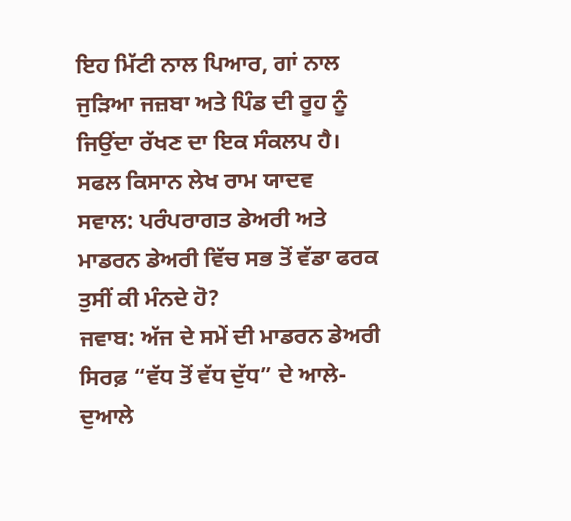ਇਹ ਮਿੱਟੀ ਨਾਲ ਪਿਆਰ, ਗਾਂ ਨਾਲ ਜੁੜਿਆ ਜਜ਼ਬਾ ਅਤੇ ਪਿੰਡ ਦੀ ਰੂਹ ਨੂੰ ਜਿਉਂਦਾ ਰੱਖਣ ਦਾ ਇਕ ਸੰਕਲਪ ਹੈ।
ਸਫਲ ਕਿਸਾਨ ਲੇਖ ਰਾਮ ਯਾਦਵ
ਸਵਾਲ: ਪਰੰਪਰਾਗਤ ਡੇਅਰੀ ਅਤੇ ਮਾਡਰਨ ਡੇਅਰੀ ਵਿੱਚ ਸਭ ਤੋਂ ਵੱਡਾ ਫਰਕ ਤੁਸੀਂ ਕੀ ਮੰਨਦੇ ਹੋ?
ਜਵਾਬ: ਅੱਜ ਦੇ ਸਮੇਂ ਦੀ ਮਾਡਰਨ ਡੇਅਰੀ ਸਿਰਫ਼ “ਵੱਧ ਤੋਂ ਵੱਧ ਦੁੱਧ” ਦੇ ਆਲੇ-ਦੁਆਲੇ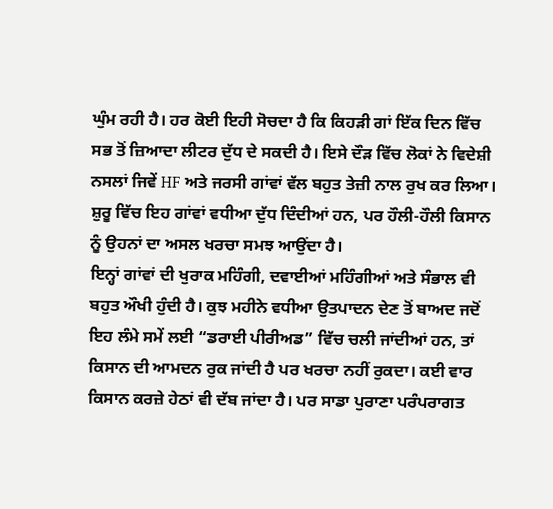ਘੁੰਮ ਰਹੀ ਹੈ। ਹਰ ਕੋਈ ਇਹੀ ਸੋਚਦਾ ਹੈ ਕਿ ਕਿਹੜੀ ਗਾਂ ਇੱਕ ਦਿਨ ਵਿੱਚ ਸਭ ਤੋਂ ਜ਼ਿਆਦਾ ਲੀਟਰ ਦੁੱਧ ਦੇ ਸਕਦੀ ਹੈ। ਇਸੇ ਦੌੜ ਵਿੱਚ ਲੋਕਾਂ ਨੇ ਵਿਦੇਸ਼ੀ ਨਸਲਾਂ ਜਿਵੇਂ HF ਅਤੇ ਜਰਸੀ ਗਾਂਵਾਂ ਵੱਲ ਬਹੁਤ ਤੇਜ਼ੀ ਨਾਲ ਰੁਖ ਕਰ ਲਿਆ। ਸ਼ੁਰੂ ਵਿੱਚ ਇਹ ਗਾਂਵਾਂ ਵਧੀਆ ਦੁੱਧ ਦਿੰਦੀਆਂ ਹਨ, ਪਰ ਹੌਲੀ-ਹੌਲੀ ਕਿਸਾਨ ਨੂੰ ਉਹਨਾਂ ਦਾ ਅਸਲ ਖਰਚਾ ਸਮਝ ਆਉਂਦਾ ਹੈ।
ਇਨ੍ਹਾਂ ਗਾਂਵਾਂ ਦੀ ਖੁਰਾਕ ਮਹਿੰਗੀ, ਦਵਾਈਆਂ ਮਹਿੰਗੀਆਂ ਅਤੇ ਸੰਭਾਲ ਵੀ ਬਹੁਤ ਔਖੀ ਹੁੰਦੀ ਹੈ। ਕੁਝ ਮਹੀਨੇ ਵਧੀਆ ਉਤਪਾਦਨ ਦੇਣ ਤੋਂ ਬਾਅਦ ਜਦੋਂ ਇਹ ਲੰਮੇ ਸਮੇਂ ਲਈ “ਡਰਾਈ ਪੀਰੀਅਡ” ਵਿੱਚ ਚਲੀ ਜਾਂਦੀਆਂ ਹਨ, ਤਾਂ ਕਿਸਾਨ ਦੀ ਆਮਦਨ ਰੁਕ ਜਾਂਦੀ ਹੈ ਪਰ ਖਰਚਾ ਨਹੀਂ ਰੁਕਦਾ। ਕਈ ਵਾਰ ਕਿਸਾਨ ਕਰਜ਼ੇ ਹੇਠਾਂ ਵੀ ਦੱਬ ਜਾਂਦਾ ਹੈ। ਪਰ ਸਾਡਾ ਪੁਰਾਣਾ ਪਰੰਪਰਾਗਤ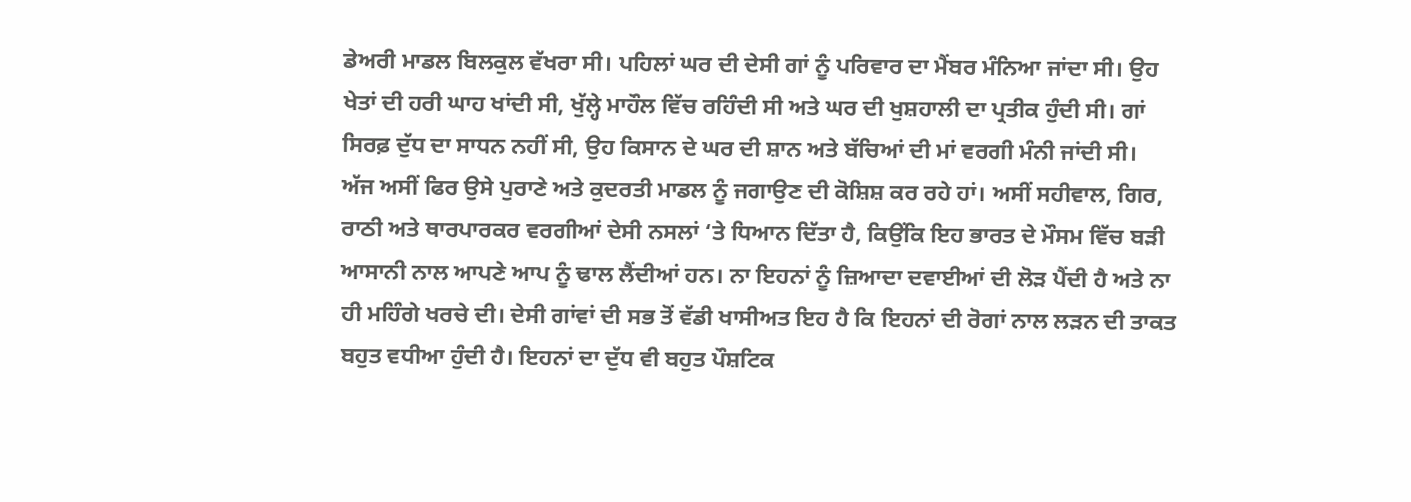ਡੇਅਰੀ ਮਾਡਲ ਬਿਲਕੁਲ ਵੱਖਰਾ ਸੀ। ਪਹਿਲਾਂ ਘਰ ਦੀ ਦੇਸੀ ਗਾਂ ਨੂੰ ਪਰਿਵਾਰ ਦਾ ਮੈਂਬਰ ਮੰਨਿਆ ਜਾਂਦਾ ਸੀ। ਉਹ ਖੇਤਾਂ ਦੀ ਹਰੀ ਘਾਹ ਖਾਂਦੀ ਸੀ, ਖੁੱਲ੍ਹੇ ਮਾਹੌਲ ਵਿੱਚ ਰਹਿੰਦੀ ਸੀ ਅਤੇ ਘਰ ਦੀ ਖੁਸ਼ਹਾਲੀ ਦਾ ਪ੍ਰਤੀਕ ਹੁੰਦੀ ਸੀ। ਗਾਂ ਸਿਰਫ਼ ਦੁੱਧ ਦਾ ਸਾਧਨ ਨਹੀਂ ਸੀ, ਉਹ ਕਿਸਾਨ ਦੇ ਘਰ ਦੀ ਸ਼ਾਨ ਅਤੇ ਬੱਚਿਆਂ ਦੀ ਮਾਂ ਵਰਗੀ ਮੰਨੀ ਜਾਂਦੀ ਸੀ।
ਅੱਜ ਅਸੀਂ ਫਿਰ ਉਸੇ ਪੁਰਾਣੇ ਅਤੇ ਕੁਦਰਤੀ ਮਾਡਲ ਨੂੰ ਜਗਾਉਣ ਦੀ ਕੋਸ਼ਿਸ਼ ਕਰ ਰਹੇ ਹਾਂ। ਅਸੀਂ ਸਹੀਵਾਲ, ਗਿਰ, ਰਾਠੀ ਅਤੇ ਥਾਰਪਾਰਕਰ ਵਰਗੀਆਂ ਦੇਸੀ ਨਸਲਾਂ ‘ਤੇ ਧਿਆਨ ਦਿੱਤਾ ਹੈ, ਕਿਉਂਕਿ ਇਹ ਭਾਰਤ ਦੇ ਮੌਸਮ ਵਿੱਚ ਬੜੀ ਆਸਾਨੀ ਨਾਲ ਆਪਣੇ ਆਪ ਨੂੰ ਢਾਲ ਲੈਂਦੀਆਂ ਹਨ। ਨਾ ਇਹਨਾਂ ਨੂੰ ਜ਼ਿਆਦਾ ਦਵਾਈਆਂ ਦੀ ਲੋੜ ਪੈਂਦੀ ਹੈ ਅਤੇ ਨਾ ਹੀ ਮਹਿੰਗੇ ਖਰਚੇ ਦੀ। ਦੇਸੀ ਗਾਂਵਾਂ ਦੀ ਸਭ ਤੋਂ ਵੱਡੀ ਖਾਸੀਅਤ ਇਹ ਹੈ ਕਿ ਇਹਨਾਂ ਦੀ ਰੋਗਾਂ ਨਾਲ ਲੜਨ ਦੀ ਤਾਕਤ ਬਹੁਤ ਵਧੀਆ ਹੁੰਦੀ ਹੈ। ਇਹਨਾਂ ਦਾ ਦੁੱਧ ਵੀ ਬਹੁਤ ਪੌਸ਼ਟਿਕ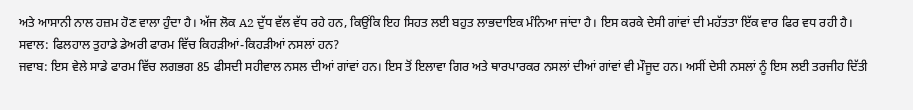ਅਤੇ ਆਸਾਨੀ ਨਾਲ ਹਜ਼ਮ ਹੋਣ ਵਾਲਾ ਹੁੰਦਾ ਹੈ। ਅੱਜ ਲੋਕ A2 ਦੁੱਧ ਵੱਲ ਵੱਧ ਰਹੇ ਹਨ, ਕਿਉਂਕਿ ਇਹ ਸਿਹਤ ਲਈ ਬਹੁਤ ਲਾਭਦਾਇਕ ਮੰਨਿਆ ਜਾਂਦਾ ਹੈ। ਇਸ ਕਰਕੇ ਦੇਸੀ ਗਾਂਵਾਂ ਦੀ ਮਹੱਤਤਾ ਇੱਕ ਵਾਰ ਫਿਰ ਵਧ ਰਹੀ ਹੈ।
ਸਵਾਲ: ਫਿਲਹਾਲ ਤੁਹਾਡੇ ਡੇਅਰੀ ਫਾਰਮ ਵਿੱਚ ਕਿਹੜੀਆਂ-ਕਿਹੜੀਆਂ ਨਸਲਾਂ ਹਨ?
ਜਵਾਬ: ਇਸ ਵੇਲੇ ਸਾਡੇ ਫਾਰਮ ਵਿੱਚ ਲਗਭਗ 85 ਫੀਸਦੀ ਸਹੀਵਾਲ ਨਸਲ ਦੀਆਂ ਗਾਂਵਾਂ ਹਨ। ਇਸ ਤੋਂ ਇਲਾਵਾ ਗਿਰ ਅਤੇ ਥਾਰਪਾਰਕਰ ਨਸਲਾਂ ਦੀਆਂ ਗਾਂਵਾਂ ਵੀ ਮੌਜੂਦ ਹਨ। ਅਸੀਂ ਦੇਸੀ ਨਸਲਾਂ ਨੂੰ ਇਸ ਲਈ ਤਰਜੀਹ ਦਿੱਤੀ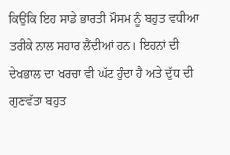ਕਿਉਂਕਿ ਇਹ ਸਾਡੇ ਭਾਰਤੀ ਮੌਸਮ ਨੂੰ ਬਹੁਤ ਵਧੀਆ ਤਰੀਕੇ ਨਾਲ ਸਹਾਰ ਲੈਂਦੀਆਂ ਹਨ। ਇਹਨਾਂ ਦੀ ਦੇਖਭਾਲ ਦਾ ਖਰਚਾ ਵੀ ਘੱਟ ਹੁੰਦਾ ਹੈ ਅਤੇ ਦੁੱਧ ਦੀ ਗੁਣਵੱਤਾ ਬਹੁਤ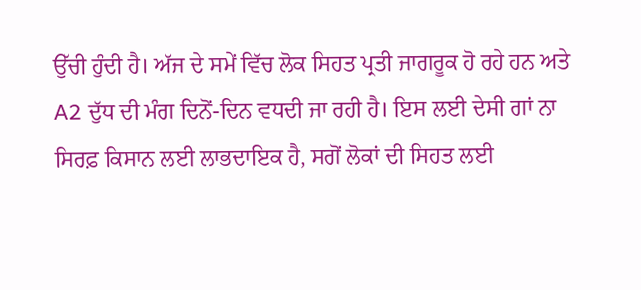ਉੱਚੀ ਹੁੰਦੀ ਹੈ। ਅੱਜ ਦੇ ਸਮੇਂ ਵਿੱਚ ਲੋਕ ਸਿਹਤ ਪ੍ਰਤੀ ਜਾਗਰੂਕ ਹੋ ਰਹੇ ਹਨ ਅਤੇ A2 ਦੁੱਧ ਦੀ ਮੰਗ ਦਿਨੋਂ-ਦਿਨ ਵਧਦੀ ਜਾ ਰਹੀ ਹੈ। ਇਸ ਲਈ ਦੇਸੀ ਗਾਂ ਨਾ ਸਿਰਫ਼ ਕਿਸਾਨ ਲਈ ਲਾਭਦਾਇਕ ਹੈ, ਸਗੋਂ ਲੋਕਾਂ ਦੀ ਸਿਹਤ ਲਈ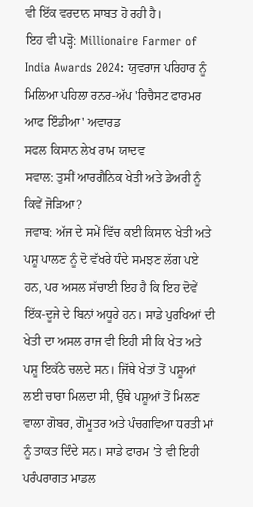ਵੀ ਇੱਕ ਵਰਦਾਨ ਸਾਬਤ ਹੋ ਰਹੀ ਹੈ।
ਇਹ ਵੀ ਪੜ੍ਹੋ: Millionaire Farmer of India Awards 2024: ਯੁਵਰਾਜ ਪਰਿਹਾਰ ਨੂੰ ਮਿਲਿਆ ਪਹਿਲਾ ਰਨਰ-ਅੱਪ 'ਰਿਚੈਸਟ ਫਾਰਮਰ ਆਫ ਇੰਡੀਆ' ਅਵਾਰਡ
ਸਫਲ ਕਿਸਾਨ ਲੇਖ ਰਾਮ ਯਾਦਵ
ਸਵਾਲ: ਤੁਸੀਂ ਆਰਗੈਨਿਕ ਖੇਤੀ ਅਤੇ ਡੇਅਰੀ ਨੂੰ ਕਿਵੇਂ ਜੋੜਿਆ?
ਜਵਾਬ: ਅੱਜ ਦੇ ਸਮੇਂ ਵਿੱਚ ਕਈ ਕਿਸਾਨ ਖੇਤੀ ਅਤੇ ਪਸ਼ੂ ਪਾਲਣ ਨੂੰ ਦੋ ਵੱਖਰੇ ਧੰਦੇ ਸਮਝਣ ਲੱਗ ਪਏ ਹਨ, ਪਰ ਅਸਲ ਸੱਚਾਈ ਇਹ ਹੈ ਕਿ ਇਹ ਦੋਵੇਂ ਇੱਕ-ਦੂਜੇ ਦੇ ਬਿਨਾਂ ਅਧੂਰੇ ਹਨ। ਸਾਡੇ ਪੁਰਖਿਆਂ ਦੀ ਖੇਤੀ ਦਾ ਅਸਲ ਰਾਜ ਵੀ ਇਹੀ ਸੀ ਕਿ ਖੇਤ ਅਤੇ ਪਸ਼ੂ ਇਕੱਠੇ ਚਲਦੇ ਸਨ। ਜਿੱਥੇ ਖੇਤਾਂ ਤੋਂ ਪਸ਼ੂਆਂ ਲਈ ਚਾਰਾ ਮਿਲਦਾ ਸੀ, ਉੱਥੇ ਪਸ਼ੂਆਂ ਤੋਂ ਮਿਲਣ ਵਾਲਾ ਗੋਬਰ, ਗੋਮੂਤਰ ਅਤੇ ਪੰਚਗਵਿਆ ਧਰਤੀ ਮਾਂ ਨੂੰ ਤਾਕਤ ਦਿੰਦੇ ਸਨ। ਸਾਡੇ ਫਾਰਮ ’ਤੇ ਵੀ ਇਹੀ ਪਰੰਪਰਾਗਤ ਮਾਡਲ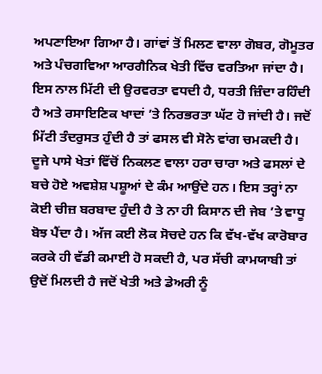ਅਪਣਾਇਆ ਗਿਆ ਹੈ। ਗਾਂਵਾਂ ਤੋਂ ਮਿਲਣ ਵਾਲਾ ਗੋਬਰ, ਗੋਮੂਤਰ ਅਤੇ ਪੰਚਗਵਿਆ ਆਰਗੈਨਿਕ ਖੇਤੀ ਵਿੱਚ ਵਰਤਿਆ ਜਾਂਦਾ ਹੈ। ਇਸ ਨਾਲ ਮਿੱਟੀ ਦੀ ਉਰਵਰਤਾ ਵਧਦੀ ਹੈ, ਧਰਤੀ ਜ਼ਿੰਦਾ ਰਹਿੰਦੀ ਹੈ ਅਤੇ ਰਸਾਇਣਿਕ ਖਾਦਾਂ ’ਤੇ ਨਿਰਭਰਤਾ ਘੱਟ ਹੋ ਜਾਂਦੀ ਹੈ। ਜਦੋਂ ਮਿੱਟੀ ਤੰਦਰੁਸਤ ਹੁੰਦੀ ਹੈ ਤਾਂ ਫਸਲ ਵੀ ਸੋਨੇ ਵਾਂਗ ਚਮਕਦੀ ਹੈ।
ਦੂਜੇ ਪਾਸੇ ਖੇਤਾਂ ਵਿੱਚੋਂ ਨਿਕਲਣ ਵਾਲਾ ਹਰਾ ਚਾਰਾ ਅਤੇ ਫਸਲਾਂ ਦੇ ਬਚੇ ਹੋਏ ਅਵਸ਼ੇਸ਼ ਪਸ਼ੂਆਂ ਦੇ ਕੰਮ ਆਉਂਦੇ ਹਨ। ਇਸ ਤਰ੍ਹਾਂ ਨਾ ਕੋਈ ਚੀਜ਼ ਬਰਬਾਦ ਹੁੰਦੀ ਹੈ ਤੇ ਨਾ ਹੀ ਕਿਸਾਨ ਦੀ ਜੇਬ ’ਤੇ ਵਾਧੂ ਬੋਝ ਪੈਂਦਾ ਹੈ। ਅੱਜ ਕਈ ਲੋਕ ਸੋਚਦੇ ਹਨ ਕਿ ਵੱਖ-ਵੱਖ ਕਾਰੋਬਾਰ ਕਰਕੇ ਹੀ ਵੱਡੀ ਕਮਾਈ ਹੋ ਸਕਦੀ ਹੈ, ਪਰ ਸੱਚੀ ਕਾਮਯਾਬੀ ਤਾਂ ਉਦੋਂ ਮਿਲਦੀ ਹੈ ਜਦੋਂ ਖੇਤੀ ਅਤੇ ਡੇਅਰੀ ਨੂੰ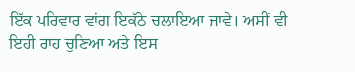ਇੱਕ ਪਰਿਵਾਰ ਵਾਂਗ ਇਕੱਠੇ ਚਲਾਇਆ ਜਾਵੇ। ਅਸੀਂ ਵੀ ਇਹੀ ਰਾਹ ਚੁਣਿਆ ਅਤੇ ਇਸ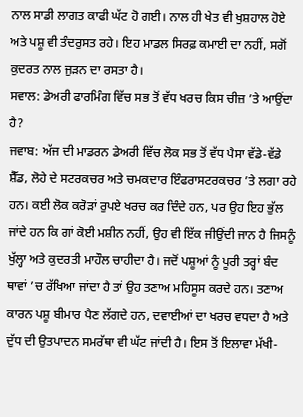ਨਾਲ ਸਾਡੀ ਲਾਗਤ ਕਾਫੀ ਘੱਟ ਹੋ ਗਈ। ਨਾਲ ਹੀ ਖੇਤ ਵੀ ਖੁਸ਼ਹਾਲ ਹੋਏ ਅਤੇ ਪਸ਼ੂ ਵੀ ਤੰਦਰੁਸਤ ਰਹੇ। ਇਹ ਮਾਡਲ ਸਿਰਫ਼ ਕਮਾਈ ਦਾ ਨਹੀਂ, ਸਗੋਂ ਕੁਦਰਤ ਨਾਲ ਜੁੜਨ ਦਾ ਰਸਤਾ ਹੈ।
ਸਵਾਲ: ਡੇਅਰੀ ਫਾਰਮਿੰਗ ਵਿੱਚ ਸਭ ਤੋਂ ਵੱਧ ਖਰਚ ਕਿਸ ਚੀਜ਼ ’ਤੇ ਆਉਂਦਾ ਹੈ?
ਜਵਾਬ: ਅੱਜ ਦੀ ਮਾਡਰਨ ਡੇਅਰੀ ਵਿੱਚ ਲੋਕ ਸਭ ਤੋਂ ਵੱਧ ਪੈਸਾ ਵੱਡੇ-ਵੱਡੇ ਸ਼ੈੱਡ, ਲੋਹੇ ਦੇ ਸਟਰਕਚਰ ਅਤੇ ਚਮਕਦਾਰ ਇੰਫਰਾਸਟਰਕਚਰ ’ਤੇ ਲਗਾ ਰਹੇ ਹਨ। ਕਈ ਲੋਕ ਕਰੋੜਾਂ ਰੁਪਏ ਖਰਚ ਕਰ ਦਿੰਦੇ ਹਨ, ਪਰ ਉਹ ਇਹ ਭੁੱਲ ਜਾਂਦੇ ਹਨ ਕਿ ਗਾਂ ਕੋਈ ਮਸ਼ੀਨ ਨਹੀਂ, ਉਹ ਵੀ ਇੱਕ ਜੀਉਂਦੀ ਜਾਨ ਹੈ ਜਿਸਨੂੰ ਖੁੱਲ੍ਹਾ ਅਤੇ ਕੁਦਰਤੀ ਮਾਹੌਲ ਚਾਹੀਦਾ ਹੈ। ਜਦੋਂ ਪਸ਼ੂਆਂ ਨੂੰ ਪੂਰੀ ਤਰ੍ਹਾਂ ਬੰਦ ਥਾਵਾਂ ’ਚ ਰੱਖਿਆ ਜਾਂਦਾ ਹੈ ਤਾਂ ਉਹ ਤਣਾਅ ਮਹਿਸੂਸ ਕਰਦੇ ਹਨ। ਤਣਾਅ ਕਾਰਨ ਪਸ਼ੂ ਬੀਮਾਰ ਪੈਣ ਲੱਗਦੇ ਹਨ, ਦਵਾਈਆਂ ਦਾ ਖਰਚ ਵਧਦਾ ਹੈ ਅਤੇ ਦੁੱਧ ਦੀ ਉਤਪਾਦਨ ਸਮਰੱਥਾ ਵੀ ਘੱਟ ਜਾਂਦੀ ਹੈ। ਇਸ ਤੋਂ ਇਲਾਵਾ ਮੱਖੀ-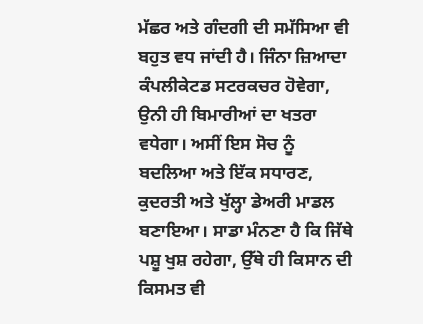ਮੱਛਰ ਅਤੇ ਗੰਦਗੀ ਦੀ ਸਮੱਸਿਆ ਵੀ ਬਹੁਤ ਵਧ ਜਾਂਦੀ ਹੈ। ਜਿੰਨਾ ਜ਼ਿਆਦਾ ਕੰਪਲੀਕੇਟਡ ਸਟਰਕਚਰ ਹੋਵੇਗਾ, ਉਨੀ ਹੀ ਬਿਮਾਰੀਆਂ ਦਾ ਖਤਰਾ ਵਧੇਗਾ। ਅਸੀਂ ਇਸ ਸੋਚ ਨੂੰ ਬਦਲਿਆ ਅਤੇ ਇੱਕ ਸਧਾਰਣ, ਕੁਦਰਤੀ ਅਤੇ ਖੁੱਲ੍ਹਾ ਡੇਅਰੀ ਮਾਡਲ ਬਣਾਇਆ। ਸਾਡਾ ਮੰਨਣਾ ਹੈ ਕਿ ਜਿੱਥੇ ਪਸ਼ੂ ਖੁਸ਼ ਰਹੇਗਾ, ਉੱਥੇ ਹੀ ਕਿਸਾਨ ਦੀ ਕਿਸਮਤ ਵੀ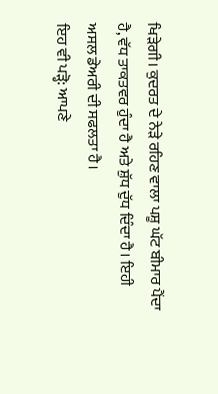ਖਿੜੇਗੀ। ਕੁਦਰਤ ਦੇ ਨੇੜੇ ਰਹਿਣ ਵਾਲਾ ਪਸ਼ੂ ਘੱਟ ਬੀਮਾਰ ਪੈਂਦਾ ਹੈ, ਵੱਧ ਤਾਕਤਵਰ ਹੁੰਦਾ ਹੈ ਅਤੇ ਸ਼ੁੱਧ ਦੁੱਧ ਦਿੰਦਾ ਹੈ। ਇਹੀ ਅਸਲ ਡੇਅਰੀ ਦੀ ਸਫਲਤਾ ਹੈ।
ਇਹ ਵੀ ਪੜ੍ਹੋ: ਆਪਣੇ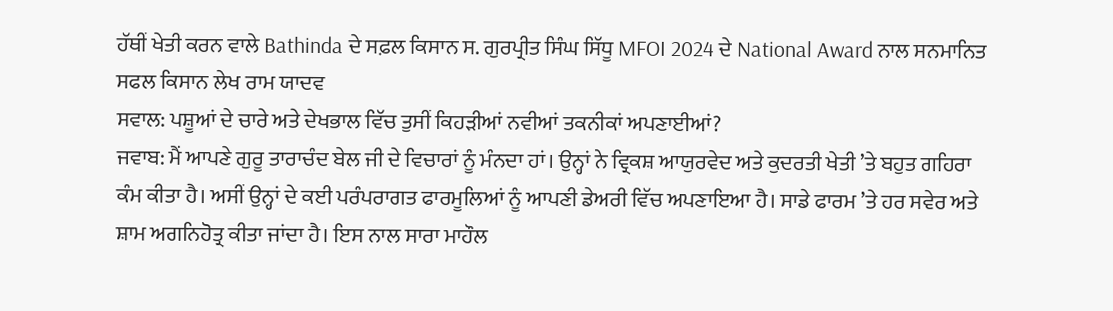ਹੱਥੀਂ ਖੇਤੀ ਕਰਨ ਵਾਲੇ Bathinda ਦੇ ਸਫ਼ਲ ਕਿਸਾਨ ਸ. ਗੁਰਪ੍ਰੀਤ ਸਿੰਘ ਸਿੱਧੂ MFOI 2024 ਦੇ National Award ਨਾਲ ਸਨਮਾਨਿਤ
ਸਫਲ ਕਿਸਾਨ ਲੇਖ ਰਾਮ ਯਾਦਵ
ਸਵਾਲ: ਪਸ਼ੂਆਂ ਦੇ ਚਾਰੇ ਅਤੇ ਦੇਖਭਾਲ ਵਿੱਚ ਤੁਸੀਂ ਕਿਹੜੀਆਂ ਨਵੀਆਂ ਤਕਨੀਕਾਂ ਅਪਣਾਈਆਂ?
ਜਵਾਬ: ਮੈਂ ਆਪਣੇ ਗੁਰੂ ਤਾਰਾਚੰਦ ਬੇਲ ਜੀ ਦੇ ਵਿਚਾਰਾਂ ਨੂੰ ਮੰਨਦਾ ਹਾਂ। ਉਨ੍ਹਾਂ ਨੇ ਵ੍ਰਿਕਸ਼ ਆਯੁਰਵੇਦ ਅਤੇ ਕੁਦਰਤੀ ਖੇਤੀ ’ਤੇ ਬਹੁਤ ਗਹਿਰਾ ਕੰਮ ਕੀਤਾ ਹੈ। ਅਸੀਂ ਉਨ੍ਹਾਂ ਦੇ ਕਈ ਪਰੰਪਰਾਗਤ ਫਾਰਮੂਲਿਆਂ ਨੂੰ ਆਪਣੀ ਡੇਅਰੀ ਵਿੱਚ ਅਪਣਾਇਆ ਹੈ। ਸਾਡੇ ਫਾਰਮ ’ਤੇ ਹਰ ਸਵੇਰ ਅਤੇ ਸ਼ਾਮ ਅਗਨਿਹੋਤ੍ਰ ਕੀਤਾ ਜਾਂਦਾ ਹੈ। ਇਸ ਨਾਲ ਸਾਰਾ ਮਾਹੌਲ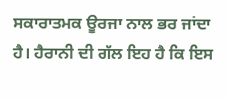ਸਕਾਰਾਤਮਕ ਊਰਜਾ ਨਾਲ ਭਰ ਜਾਂਦਾ ਹੈ। ਹੈਰਾਨੀ ਦੀ ਗੱਲ ਇਹ ਹੈ ਕਿ ਇਸ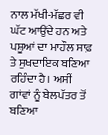ਨਾਲ ਮੱਖੀ-ਮੱਛਰ ਵੀ ਘੱਟ ਆਉਂਦੇ ਹਨ ਅਤੇ ਪਸ਼ੂਆਂ ਦਾ ਮਾਹੌਲ ਸਾਫ਼ ਤੇ ਸੁਖਦਾਇਕ ਬਣਿਆ ਰਹਿੰਦਾ ਹੈ। ਅਸੀਂ ਗਾਂਵਾਂ ਨੂੰ ਬੇਲਪੱਤਰ ਤੋਂ ਬਣਿਆ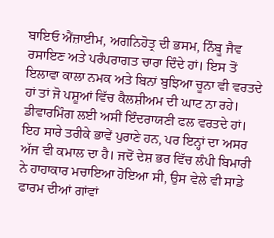ਬਾਇਓ ਐਂਜ਼ਾਈਮ, ਅਗਨਿਹੋਤ੍ਰ ਦੀ ਭਸਮ, ਨਿੰਬੂ ਜੈਵ ਰਸਾਇਣ ਅਤੇ ਪਰੰਪਰਾਗਤ ਚਾਰਾ ਦਿੰਦੇ ਹਾਂ। ਇਸ ਤੋਂ ਇਲਾਵਾ ਕਾਲਾ ਨਮਕ ਅਤੇ ਬਿਨਾਂ ਬੁਝਿਆ ਚੂਨਾ ਵੀ ਵਰਤਦੇ ਹਾਂ ਤਾਂ ਜੋ ਪਸ਼ੂਆਂ ਵਿੱਚ ਕੈਲਸ਼ੀਅਮ ਦੀ ਘਾਟ ਨਾ ਰਹੇ। ਡੀਵਾਰਮਿੰਗ ਲਈ ਅਸੀਂ ਇੰਦਰਾਯਣੀ ਫਲ ਵਰਤਦੇ ਹਾਂ। ਇਹ ਸਾਰੇ ਤਰੀਕੇ ਭਾਵੇਂ ਪੁਰਾਣੇ ਹਨ, ਪਰ ਇਨ੍ਹਾਂ ਦਾ ਅਸਰ ਅੱਜ ਵੀ ਕਮਾਲ ਦਾ ਹੈ। ਜਦੋਂ ਦੇਸ਼ ਭਰ ਵਿੱਚ ਲੰਪੀ ਬਿਮਾਰੀ ਨੇ ਹਾਹਾਕਾਰ ਮਚਾਇਆ ਹੋਇਆ ਸੀ, ਉਸ ਵੇਲੇ ਵੀ ਸਾਡੇ ਫਾਰਮ ਦੀਆਂ ਗਾਂਵਾਂ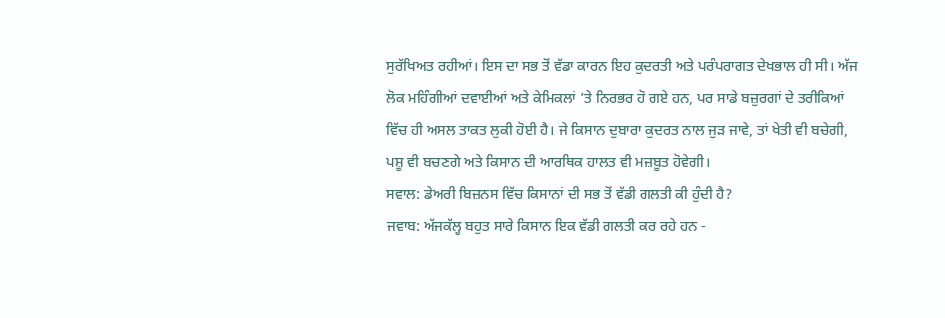ਸੁਰੱਖਿਅਤ ਰਹੀਆਂ। ਇਸ ਦਾ ਸਭ ਤੋਂ ਵੱਡਾ ਕਾਰਨ ਇਹ ਕੁਦਰਤੀ ਅਤੇ ਪਰੰਪਰਾਗਤ ਦੇਖਭਾਲ ਹੀ ਸੀ। ਅੱਜ ਲੋਕ ਮਹਿੰਗੀਆਂ ਦਵਾਈਆਂ ਅਤੇ ਕੇਮਿਕਲਾਂ ’ਤੇ ਨਿਰਭਰ ਹੋ ਗਏ ਹਨ, ਪਰ ਸਾਡੇ ਬਜ਼ੁਰਗਾਂ ਦੇ ਤਰੀਕਿਆਂ ਵਿੱਚ ਹੀ ਅਸਲ ਤਾਕਤ ਲੁਕੀ ਹੋਈ ਹੈ। ਜੇ ਕਿਸਾਨ ਦੁਬਾਰਾ ਕੁਦਰਤ ਨਾਲ ਜੁੜ ਜਾਵੇ, ਤਾਂ ਖੇਤੀ ਵੀ ਬਚੇਗੀ, ਪਸ਼ੂ ਵੀ ਬਚਣਗੇ ਅਤੇ ਕਿਸਾਨ ਦੀ ਆਰਥਿਕ ਹਾਲਤ ਵੀ ਮਜ਼ਬੂਤ ਹੋਵੇਗੀ।
ਸਵਾਲ: ਡੇਅਰੀ ਬਿਜ਼ਨਸ ਵਿੱਚ ਕਿਸਾਨਾਂ ਦੀ ਸਭ ਤੋਂ ਵੱਡੀ ਗਲਤੀ ਕੀ ਹੁੰਦੀ ਹੈ?
ਜਵਾਬ: ਅੱਜਕੱਲ੍ਹ ਬਹੁਤ ਸਾਰੇ ਕਿਸਾਨ ਇਕ ਵੱਡੀ ਗਲਤੀ ਕਰ ਰਹੇ ਹਨ -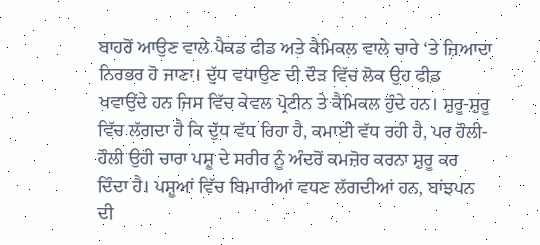ਬਾਹਰੋਂ ਆਉਣ ਵਾਲੇ ਪੈਕਡ ਫੀਡ ਅਤੇ ਕੈਮਿਕਲ ਵਾਲੇ ਚਾਰੇ ‘ਤੇ ਜ਼ਿਆਦਾ ਨਿਰਭਰ ਹੋ ਜਾਣਾ। ਦੁੱਧ ਵਧਾਉਣ ਦੀ ਦੌੜ ਵਿੱਚ ਲੋਕ ਉਹ ਫੀਡ ਖਵਾਉਂਦੇ ਹਨ ਜਿਸ ਵਿੱਚ ਕੇਵਲ ਪ੍ਰੋਟੀਨ ਤੇ ਕੈਮਿਕਲ ਹੁੰਦੇ ਹਨ। ਸ਼ੁਰੂ-ਸ਼ੁਰੂ ਵਿੱਚ ਲੱਗਦਾ ਹੈ ਕਿ ਦੁੱਧ ਵੱਧ ਰਿਹਾ ਹੈ, ਕਮਾਈ ਵੱਧ ਰਹੀ ਹੈ, ਪਰ ਹੌਲੀ-ਹੌਲੀ ਉਹੀ ਚਾਰਾ ਪਸ਼ੂ ਦੇ ਸਰੀਰ ਨੂੰ ਅੰਦਰੋਂ ਕਮਜ਼ੋਰ ਕਰਨਾ ਸ਼ੁਰੂ ਕਰ ਦਿੰਦਾ ਹੈ। ਪਸ਼ੂਆਂ ਵਿੱਚ ਬਿਮਾਰੀਆਂ ਵਧਣ ਲੱਗਦੀਆਂ ਹਨ, ਬਾਂਝਪਨ ਦੀ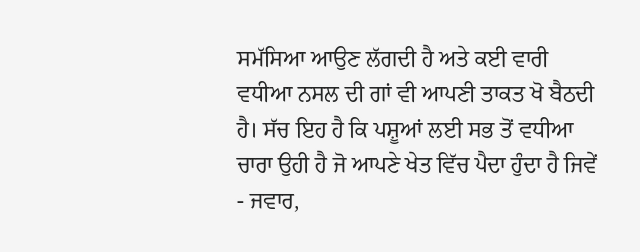ਸਮੱਸਿਆ ਆਉਣ ਲੱਗਦੀ ਹੈ ਅਤੇ ਕਈ ਵਾਰੀ ਵਧੀਆ ਨਸਲ ਦੀ ਗਾਂ ਵੀ ਆਪਣੀ ਤਾਕਤ ਖੋ ਬੈਠਦੀ ਹੈ। ਸੱਚ ਇਹ ਹੈ ਕਿ ਪਸ਼ੂਆਂ ਲਈ ਸਭ ਤੋਂ ਵਧੀਆ ਚਾਰਾ ਉਹੀ ਹੈ ਜੋ ਆਪਣੇ ਖੇਤ ਵਿੱਚ ਪੈਦਾ ਹੁੰਦਾ ਹੈ ਜਿਵੇਂ - ਜਵਾਰ,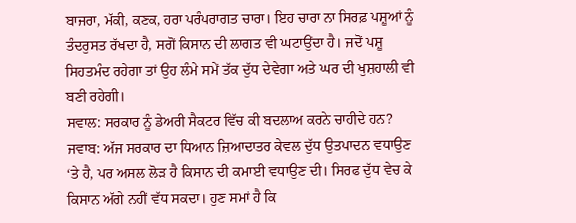ਬਾਜਰਾ, ਮੱਕੀ, ਕਣਕ, ਹਰਾ ਪਰੰਪਰਾਗਤ ਚਾਰਾ। ਇਹ ਚਾਰਾ ਨਾ ਸਿਰਫ਼ ਪਸ਼ੂਆਂ ਨੂੰ ਤੰਦਰੁਸਤ ਰੱਖਦਾ ਹੈ, ਸਗੋਂ ਕਿਸਾਨ ਦੀ ਲਾਗਤ ਵੀ ਘਟਾਉਂਦਾ ਹੈ। ਜਦੋਂ ਪਸ਼ੂ ਸਿਹਤਮੰਦ ਰਹੇਗਾ ਤਾਂ ਉਹ ਲੰਮੇ ਸਮੇਂ ਤੱਕ ਦੁੱਧ ਦੇਵੇਗਾ ਅਤੇ ਘਰ ਦੀ ਖੁਸ਼ਹਾਲੀ ਵੀ ਬਣੀ ਰਹੇਗੀ।
ਸਵਾਲ: ਸਰਕਾਰ ਨੂੰ ਡੇਅਰੀ ਸੈਕਟਰ ਵਿੱਚ ਕੀ ਬਦਲਾਅ ਕਰਨੇ ਚਾਹੀਦੇ ਹਨ?
ਜਵਾਬ: ਅੱਜ ਸਰਕਾਰ ਦਾ ਧਿਆਨ ਜ਼ਿਆਦਾਤਰ ਕੇਵਲ ਦੁੱਧ ਉਤਪਾਦਨ ਵਧਾਉਣ ‘ਤੇ ਹੈ, ਪਰ ਅਸਲ ਲੋੜ ਹੈ ਕਿਸਾਨ ਦੀ ਕਮਾਈ ਵਧਾਉਣ ਦੀ। ਸਿਰਫ ਦੁੱਧ ਵੇਚ ਕੇ ਕਿਸਾਨ ਅੱਗੇ ਨਹੀਂ ਵੱਧ ਸਕਦਾ। ਹੁਣ ਸਮਾਂ ਹੈ ਕਿ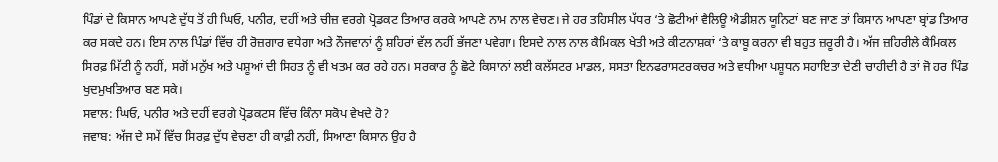ਪਿੰਡਾਂ ਦੇ ਕਿਸਾਨ ਆਪਣੇ ਦੁੱਧ ਤੋਂ ਹੀ ਘਿਓ, ਪਨੀਰ, ਦਹੀਂ ਅਤੇ ਚੀਜ਼ ਵਰਗੇ ਪ੍ਰੋਡਕਟ ਤਿਆਰ ਕਰਕੇ ਆਪਣੇ ਨਾਮ ਨਾਲ ਵੇਚਣ। ਜੇ ਹਰ ਤਹਿਸੀਲ ਪੱਧਰ ‘ਤੇ ਛੋਟੀਆਂ ਵੈਲਿਊ ਐਡੀਸ਼ਨ ਯੂਨਿਟਾਂ ਬਣ ਜਾਣ ਤਾਂ ਕਿਸਾਨ ਆਪਣਾ ਬ੍ਰਾਂਡ ਤਿਆਰ ਕਰ ਸਕਦੇ ਹਨ। ਇਸ ਨਾਲ ਪਿੰਡਾਂ ਵਿੱਚ ਹੀ ਰੋਜ਼ਗਾਰ ਵਧੇਗਾ ਅਤੇ ਨੌਜਵਾਨਾਂ ਨੂੰ ਸ਼ਹਿਰਾਂ ਵੱਲ ਨਹੀਂ ਭੱਜਣਾ ਪਵੇਗਾ। ਇਸਦੇ ਨਾਲ ਨਾਲ ਕੈਮਿਕਲ ਖੇਤੀ ਅਤੇ ਕੀਟਨਾਸ਼ਕਾਂ ‘ਤੇ ਕਾਬੂ ਕਰਨਾ ਵੀ ਬਹੁਤ ਜ਼ਰੂਰੀ ਹੈ। ਅੱਜ ਜ਼ਹਿਰੀਲੇ ਕੈਮਿਕਲ ਸਿਰਫ਼ ਮਿੱਟੀ ਨੂੰ ਨਹੀਂ, ਸਗੋਂ ਮਨੁੱਖ ਅਤੇ ਪਸ਼ੂਆਂ ਦੀ ਸਿਹਤ ਨੂੰ ਵੀ ਖਤਮ ਕਰ ਰਹੇ ਹਨ। ਸਰਕਾਰ ਨੂੰ ਛੋਟੇ ਕਿਸਾਨਾਂ ਲਈ ਕਲੱਸਟਰ ਮਾਡਲ, ਸਸਤਾ ਇਨਫਰਾਸਟਰਕਚਰ ਅਤੇ ਵਧੀਆ ਪਸ਼ੂਧਨ ਸਹਾਇਤਾ ਦੇਣੀ ਚਾਹੀਦੀ ਹੈ ਤਾਂ ਜੋ ਹਰ ਪਿੰਡ ਖੁਦਮੁਖਤਿਆਰ ਬਣ ਸਕੇ।
ਸਵਾਲ: ਘਿਓ, ਪਨੀਰ ਅਤੇ ਦਹੀਂ ਵਰਗੇ ਪ੍ਰੋਡਕਟਸ ਵਿੱਚ ਕਿੰਨਾ ਸਕੋਪ ਵੇਖਦੇ ਹੋ?
ਜਵਾਬ: ਅੱਜ ਦੇ ਸਮੇਂ ਵਿੱਚ ਸਿਰਫ਼ ਦੁੱਧ ਵੇਚਣਾ ਹੀ ਕਾਫ਼ੀ ਨਹੀਂ, ਸਿਆਣਾ ਕਿਸਾਨ ਉਹ ਹੈ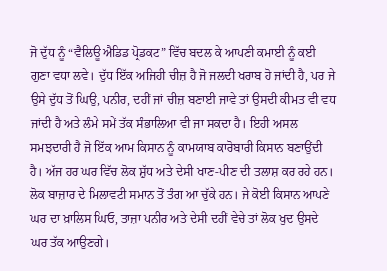ਜੋ ਦੁੱਧ ਨੂੰ “ਵੈਲਿਊ ਐਡਿਡ ਪ੍ਰੋਡਕਟ” ਵਿੱਚ ਬਦਲ ਕੇ ਆਪਣੀ ਕਮਾਈ ਨੂੰ ਕਈ ਗੁਣਾ ਵਧਾ ਲਵੇ। ਦੁੱਧ ਇੱਕ ਅਜਿਹੀ ਚੀਜ਼ ਹੈ ਜੋ ਜਲਦੀ ਖਰਾਬ ਹੋ ਜਾਂਦੀ ਹੈ, ਪਰ ਜੇ ਉਸੇ ਦੁੱਧ ਤੋਂ ਘਿਉ, ਪਨੀਰ, ਦਹੀਂ ਜਾਂ ਚੀਜ਼ ਬਣਾਈ ਜਾਵੇ ਤਾਂ ਉਸਦੀ ਕੀਮਤ ਵੀ ਵਧ ਜਾਂਦੀ ਹੈ ਅਤੇ ਲੰਮੇ ਸਮੇਂ ਤੱਕ ਸੰਭਾਲਿਆ ਵੀ ਜਾ ਸਕਦਾ ਹੈ। ਇਹੀ ਅਸਲ ਸਮਝਦਾਰੀ ਹੈ ਜੋ ਇੱਕ ਆਮ ਕਿਸਾਨ ਨੂੰ ਕਾਮਯਾਬ ਕਾਰੋਬਾਰੀ ਕਿਸਾਨ ਬਣਾਉਂਦੀ ਹੈ। ਅੱਜ ਹਰ ਘਰ ਵਿੱਚ ਲੋਕ ਸ਼ੁੱਧ ਅਤੇ ਦੇਸੀ ਖਾਣ-ਪੀਣ ਦੀ ਤਲਾਸ਼ ਕਰ ਰਹੇ ਹਨ। ਲੋਕ ਬਾਜ਼ਾਰ ਦੇ ਮਿਲਾਵਟੀ ਸਮਾਨ ਤੋਂ ਤੰਗ ਆ ਚੁੱਕੇ ਹਨ। ਜੇ ਕੋਈ ਕਿਸਾਨ ਆਪਣੇ ਘਰ ਦਾ ਖ਼ਾਲਿਸ ਘਿਓ, ਤਾਜ਼ਾ ਪਨੀਰ ਅਤੇ ਦੇਸੀ ਦਹੀਂ ਵੇਚੇ ਤਾਂ ਲੋਕ ਖੁਦ ਉਸਦੇ ਘਰ ਤੱਕ ਆਉਣਗੇ।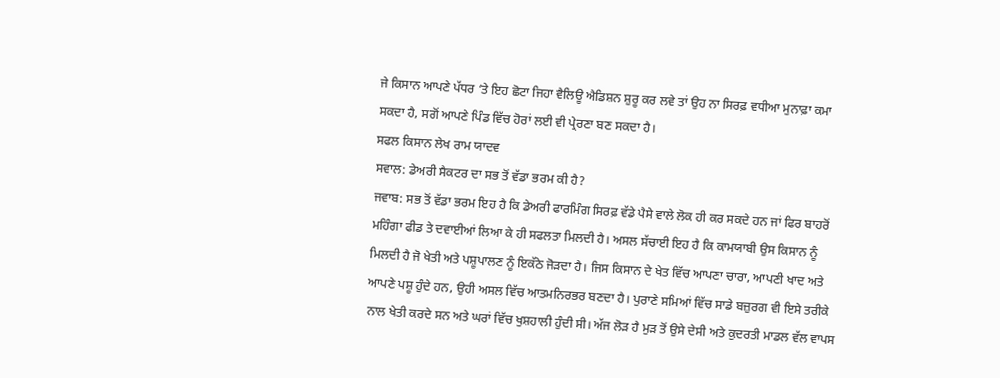ਜੇ ਕਿਸਾਨ ਆਪਣੇ ਪੱਧਰ ‘ਤੇ ਇਹ ਛੋਟਾ ਜਿਹਾ ਵੈਲਿਊ ਐਡਿਸ਼ਨ ਸ਼ੁਰੂ ਕਰ ਲਵੇ ਤਾਂ ਉਹ ਨਾ ਸਿਰਫ਼ ਵਧੀਆ ਮੁਨਾਫ਼ਾ ਕਮਾ ਸਕਦਾ ਹੈ, ਸਗੋਂ ਆਪਣੇ ਪਿੰਡ ਵਿੱਚ ਹੋਰਾਂ ਲਈ ਵੀ ਪ੍ਰੇਰਣਾ ਬਣ ਸਕਦਾ ਹੈ।
ਸਫਲ ਕਿਸਾਨ ਲੇਖ ਰਾਮ ਯਾਦਵ
ਸਵਾਲ: ਡੇਅਰੀ ਸੈਕਟਰ ਦਾ ਸਭ ਤੋਂ ਵੱਡਾ ਭਰਮ ਕੀ ਹੈ?
ਜਵਾਬ: ਸਭ ਤੋਂ ਵੱਡਾ ਭਰਮ ਇਹ ਹੈ ਕਿ ਡੇਅਰੀ ਫਾਰਮਿੰਗ ਸਿਰਫ਼ ਵੱਡੇ ਪੈਸੇ ਵਾਲੇ ਲੋਕ ਹੀ ਕਰ ਸਕਦੇ ਹਨ ਜਾਂ ਫਿਰ ਬਾਹਰੋਂ ਮਹਿੰਗਾ ਫੀਡ ਤੇ ਦਵਾਈਆਂ ਲਿਆ ਕੇ ਹੀ ਸਫਲਤਾ ਮਿਲਦੀ ਹੈ। ਅਸਲ ਸੱਚਾਈ ਇਹ ਹੈ ਕਿ ਕਾਮਯਾਬੀ ਉਸ ਕਿਸਾਨ ਨੂੰ ਮਿਲਦੀ ਹੈ ਜੋ ਖੇਤੀ ਅਤੇ ਪਸ਼ੂਪਾਲਣ ਨੂੰ ਇਕੱਠੇ ਜੋੜਦਾ ਹੈ। ਜਿਸ ਕਿਸਾਨ ਦੇ ਖੇਤ ਵਿੱਚ ਆਪਣਾ ਚਾਰਾ, ਆਪਣੀ ਖਾਦ ਅਤੇ ਆਪਣੇ ਪਸ਼ੂ ਹੁੰਦੇ ਹਨ, ਉਹੀ ਅਸਲ ਵਿੱਚ ਆਤਮਨਿਰਭਰ ਬਣਦਾ ਹੈ। ਪੁਰਾਣੇ ਸਮਿਆਂ ਵਿੱਚ ਸਾਡੇ ਬਜ਼ੁਰਗ ਵੀ ਇਸੇ ਤਰੀਕੇ ਨਾਲ ਖੇਤੀ ਕਰਦੇ ਸਨ ਅਤੇ ਘਰਾਂ ਵਿੱਚ ਖੁਸ਼ਹਾਲੀ ਹੁੰਦੀ ਸੀ। ਅੱਜ ਲੋੜ ਹੈ ਮੁੜ ਤੋਂ ਉਸੇ ਦੇਸੀ ਅਤੇ ਕੁਦਰਤੀ ਮਾਡਲ ਵੱਲ ਵਾਪਸ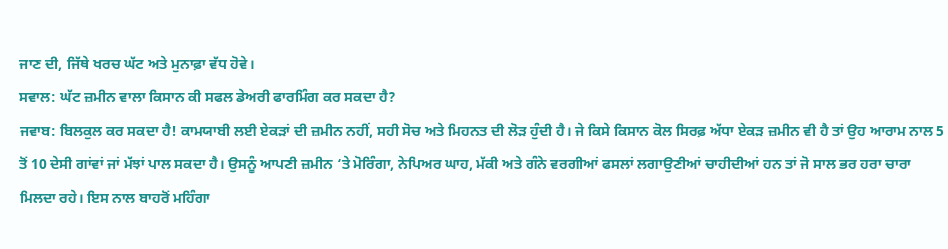ਜਾਣ ਦੀ, ਜਿੱਥੇ ਖਰਚ ਘੱਟ ਅਤੇ ਮੁਨਾਫ਼ਾ ਵੱਧ ਹੋਵੇ।
ਸਵਾਲ: ਘੱਟ ਜ਼ਮੀਨ ਵਾਲਾ ਕਿਸਾਨ ਕੀ ਸਫਲ ਡੇਅਰੀ ਫਾਰਮਿੰਗ ਕਰ ਸਕਦਾ ਹੈ?
ਜਵਾਬ: ਬਿਲਕੁਲ ਕਰ ਸਕਦਾ ਹੈ! ਕਾਮਯਾਬੀ ਲਈ ਏਕੜਾਂ ਦੀ ਜ਼ਮੀਨ ਨਹੀਂ, ਸਹੀ ਸੋਚ ਅਤੇ ਮਿਹਨਤ ਦੀ ਲੋੜ ਹੁੰਦੀ ਹੈ। ਜੇ ਕਿਸੇ ਕਿਸਾਨ ਕੋਲ ਸਿਰਫ਼ ਅੱਧਾ ਏਕੜ ਜ਼ਮੀਨ ਵੀ ਹੈ ਤਾਂ ਉਹ ਆਰਾਮ ਨਾਲ 5 ਤੋਂ 10 ਦੇਸੀ ਗਾਂਵਾਂ ਜਾਂ ਮੱਝਾਂ ਪਾਲ ਸਕਦਾ ਹੈ। ਉਸਨੂੰ ਆਪਣੀ ਜ਼ਮੀਨ ‘ਤੇ ਮੋਰਿੰਗਾ, ਨੇਪਿਅਰ ਘਾਹ, ਮੱਕੀ ਅਤੇ ਗੰਨੇ ਵਰਗੀਆਂ ਫਸਲਾਂ ਲਗਾਉਣੀਆਂ ਚਾਹੀਦੀਆਂ ਹਨ ਤਾਂ ਜੋ ਸਾਲ ਭਰ ਹਰਾ ਚਾਰਾ ਮਿਲਦਾ ਰਹੇ। ਇਸ ਨਾਲ ਬਾਹਰੋਂ ਮਹਿੰਗਾ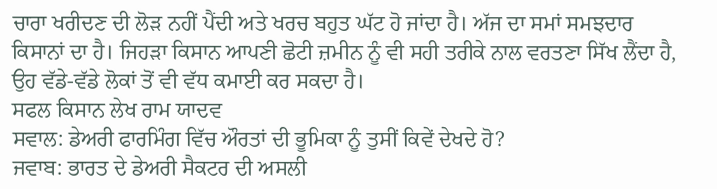ਚਾਰਾ ਖਰੀਦਣ ਦੀ ਲੋੜ ਨਹੀਂ ਪੈਂਦੀ ਅਤੇ ਖਰਚ ਬਹੁਤ ਘੱਟ ਹੋ ਜਾਂਦਾ ਹੈ। ਅੱਜ ਦਾ ਸਮਾਂ ਸਮਝਦਾਰ ਕਿਸਾਨਾਂ ਦਾ ਹੈ। ਜਿਹੜਾ ਕਿਸਾਨ ਆਪਣੀ ਛੋਟੀ ਜ਼ਮੀਨ ਨੂੰ ਵੀ ਸਹੀ ਤਰੀਕੇ ਨਾਲ ਵਰਤਣਾ ਸਿੱਖ ਲੈਂਦਾ ਹੈ, ਉਹ ਵੱਡੇ-ਵੱਡੇ ਲੋਕਾਂ ਤੋਂ ਵੀ ਵੱਧ ਕਮਾਈ ਕਰ ਸਕਦਾ ਹੈ।
ਸਫਲ ਕਿਸਾਨ ਲੇਖ ਰਾਮ ਯਾਦਵ
ਸਵਾਲ: ਡੇਅਰੀ ਫਾਰਮਿੰਗ ਵਿੱਚ ਔਰਤਾਂ ਦੀ ਭੂਮਿਕਾ ਨੂੰ ਤੁਸੀਂ ਕਿਵੇਂ ਦੇਖਦੇ ਹੋ?
ਜਵਾਬ: ਭਾਰਤ ਦੇ ਡੇਅਰੀ ਸੈਕਟਰ ਦੀ ਅਸਲੀ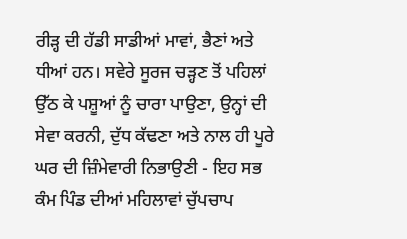ਰੀੜ੍ਹ ਦੀ ਹੱਡੀ ਸਾਡੀਆਂ ਮਾਵਾਂ, ਭੈਣਾਂ ਅਤੇ ਧੀਆਂ ਹਨ। ਸਵੇਰੇ ਸੂਰਜ ਚੜ੍ਹਣ ਤੋਂ ਪਹਿਲਾਂ ਉੱਠ ਕੇ ਪਸ਼ੂਆਂ ਨੂੰ ਚਾਰਾ ਪਾਉਣਾ, ਉਨ੍ਹਾਂ ਦੀ ਸੇਵਾ ਕਰਨੀ, ਦੁੱਧ ਕੱਢਣਾ ਅਤੇ ਨਾਲ ਹੀ ਪੂਰੇ ਘਰ ਦੀ ਜ਼ਿੰਮੇਵਾਰੀ ਨਿਭਾਉਣੀ - ਇਹ ਸਭ ਕੰਮ ਪਿੰਡ ਦੀਆਂ ਮਹਿਲਾਵਾਂ ਚੁੱਪਚਾਪ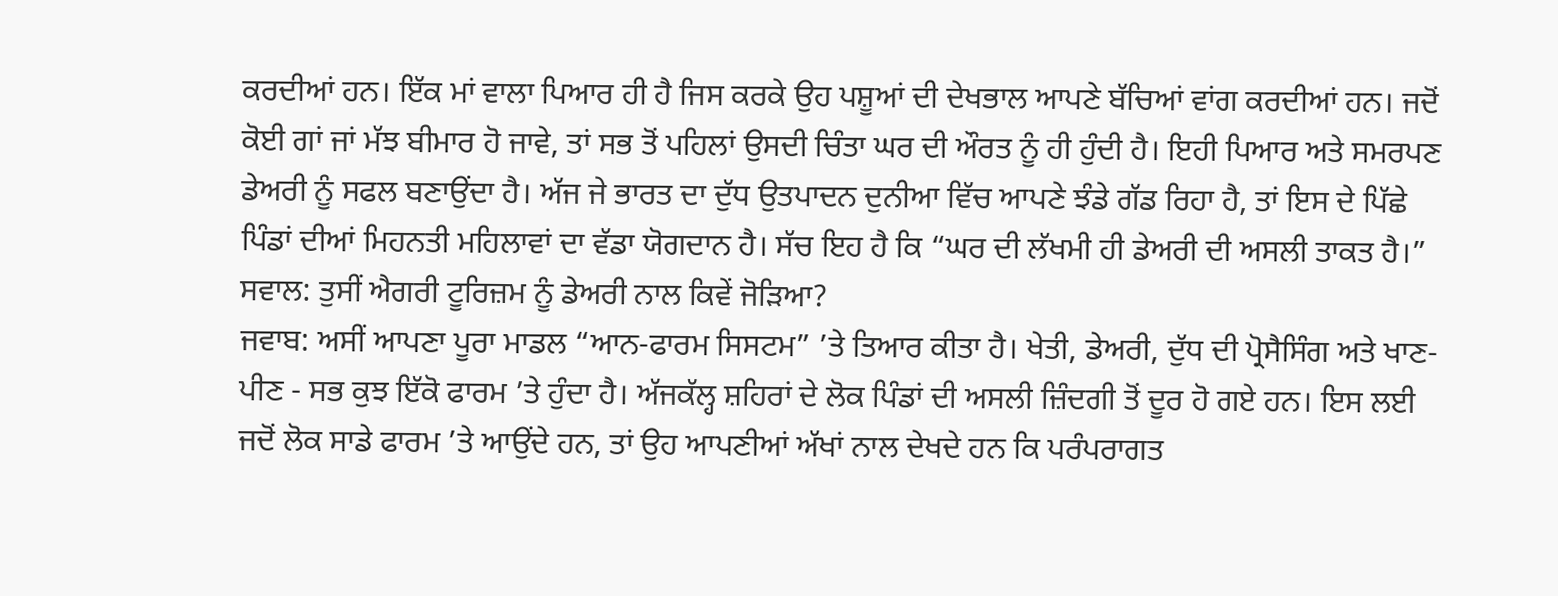ਕਰਦੀਆਂ ਹਨ। ਇੱਕ ਮਾਂ ਵਾਲਾ ਪਿਆਰ ਹੀ ਹੈ ਜਿਸ ਕਰਕੇ ਉਹ ਪਸ਼ੂਆਂ ਦੀ ਦੇਖਭਾਲ ਆਪਣੇ ਬੱਚਿਆਂ ਵਾਂਗ ਕਰਦੀਆਂ ਹਨ। ਜਦੋਂ ਕੋਈ ਗਾਂ ਜਾਂ ਮੱਝ ਬੀਮਾਰ ਹੋ ਜਾਵੇ, ਤਾਂ ਸਭ ਤੋਂ ਪਹਿਲਾਂ ਉਸਦੀ ਚਿੰਤਾ ਘਰ ਦੀ ਔਰਤ ਨੂੰ ਹੀ ਹੁੰਦੀ ਹੈ। ਇਹੀ ਪਿਆਰ ਅਤੇ ਸਮਰਪਣ ਡੇਅਰੀ ਨੂੰ ਸਫਲ ਬਣਾਉਂਦਾ ਹੈ। ਅੱਜ ਜੇ ਭਾਰਤ ਦਾ ਦੁੱਧ ਉਤਪਾਦਨ ਦੁਨੀਆ ਵਿੱਚ ਆਪਣੇ ਝੰਡੇ ਗੱਡ ਰਿਹਾ ਹੈ, ਤਾਂ ਇਸ ਦੇ ਪਿੱਛੇ ਪਿੰਡਾਂ ਦੀਆਂ ਮਿਹਨਤੀ ਮਹਿਲਾਵਾਂ ਦਾ ਵੱਡਾ ਯੋਗਦਾਨ ਹੈ। ਸੱਚ ਇਹ ਹੈ ਕਿ “ਘਰ ਦੀ ਲੱਖਮੀ ਹੀ ਡੇਅਰੀ ਦੀ ਅਸਲੀ ਤਾਕਤ ਹੈ।”
ਸਵਾਲ: ਤੁਸੀਂ ਐਗਰੀ ਟੂਰਿਜ਼ਮ ਨੂੰ ਡੇਅਰੀ ਨਾਲ ਕਿਵੇਂ ਜੋੜਿਆ?
ਜਵਾਬ: ਅਸੀਂ ਆਪਣਾ ਪੂਰਾ ਮਾਡਲ “ਆਨ-ਫਾਰਮ ਸਿਸਟਮ” ’ਤੇ ਤਿਆਰ ਕੀਤਾ ਹੈ। ਖੇਤੀ, ਡੇਅਰੀ, ਦੁੱਧ ਦੀ ਪ੍ਰੋਸੈਸਿੰਗ ਅਤੇ ਖਾਣ-ਪੀਣ - ਸਭ ਕੁਝ ਇੱਕੋ ਫਾਰਮ ’ਤੇ ਹੁੰਦਾ ਹੈ। ਅੱਜਕੱਲ੍ਹ ਸ਼ਹਿਰਾਂ ਦੇ ਲੋਕ ਪਿੰਡਾਂ ਦੀ ਅਸਲੀ ਜ਼ਿੰਦਗੀ ਤੋਂ ਦੂਰ ਹੋ ਗਏ ਹਨ। ਇਸ ਲਈ ਜਦੋਂ ਲੋਕ ਸਾਡੇ ਫਾਰਮ ’ਤੇ ਆਉਂਦੇ ਹਨ, ਤਾਂ ਉਹ ਆਪਣੀਆਂ ਅੱਖਾਂ ਨਾਲ ਦੇਖਦੇ ਹਨ ਕਿ ਪਰੰਪਰਾਗਤ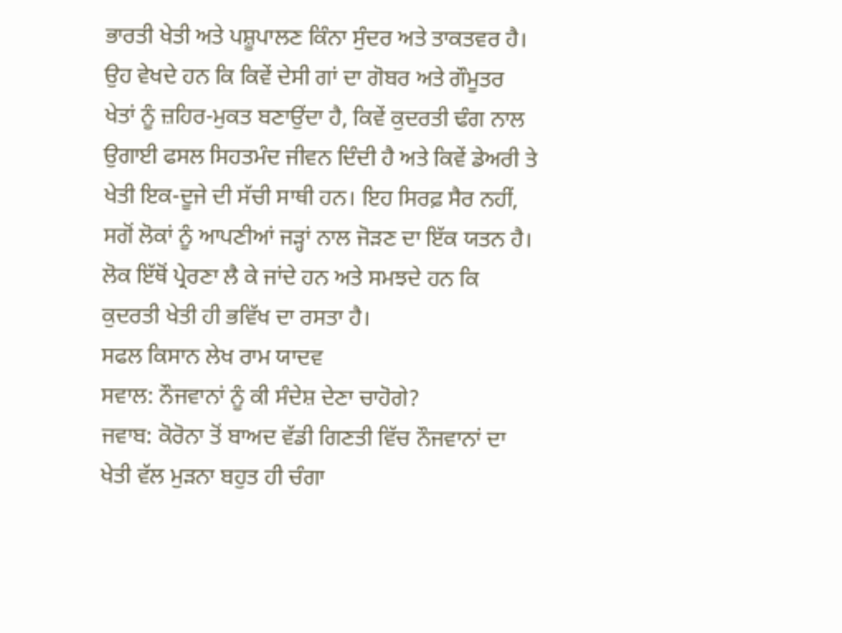ਭਾਰਤੀ ਖੇਤੀ ਅਤੇ ਪਸ਼ੂਪਾਲਣ ਕਿੰਨਾ ਸੁੰਦਰ ਅਤੇ ਤਾਕਤਵਰ ਹੈ। ਉਹ ਵੇਖਦੇ ਹਨ ਕਿ ਕਿਵੇਂ ਦੇਸੀ ਗਾਂ ਦਾ ਗੋਬਰ ਅਤੇ ਗੌਮੂਤਰ ਖੇਤਾਂ ਨੂੰ ਜ਼ਹਿਰ-ਮੁਕਤ ਬਣਾਉਂਦਾ ਹੈ, ਕਿਵੇਂ ਕੁਦਰਤੀ ਢੰਗ ਨਾਲ ਉਗਾਈ ਫਸਲ ਸਿਹਤਮੰਦ ਜੀਵਨ ਦਿੰਦੀ ਹੈ ਅਤੇ ਕਿਵੇਂ ਡੇਅਰੀ ਤੇ ਖੇਤੀ ਇਕ-ਦੂਜੇ ਦੀ ਸੱਚੀ ਸਾਥੀ ਹਨ। ਇਹ ਸਿਰਫ਼ ਸੈਰ ਨਹੀਂ, ਸਗੋਂ ਲੋਕਾਂ ਨੂੰ ਆਪਣੀਆਂ ਜੜ੍ਹਾਂ ਨਾਲ ਜੋੜਣ ਦਾ ਇੱਕ ਯਤਨ ਹੈ। ਲੋਕ ਇੱਥੋਂ ਪ੍ਰੇਰਣਾ ਲੈ ਕੇ ਜਾਂਦੇ ਹਨ ਅਤੇ ਸਮਝਦੇ ਹਨ ਕਿ ਕੁਦਰਤੀ ਖੇਤੀ ਹੀ ਭਵਿੱਖ ਦਾ ਰਸਤਾ ਹੈ।
ਸਫਲ ਕਿਸਾਨ ਲੇਖ ਰਾਮ ਯਾਦਵ
ਸਵਾਲ: ਨੌਜਵਾਨਾਂ ਨੂੰ ਕੀ ਸੰਦੇਸ਼ ਦੇਣਾ ਚਾਹੋਗੇ?
ਜਵਾਬ: ਕੋਰੋਨਾ ਤੋਂ ਬਾਅਦ ਵੱਡੀ ਗਿਣਤੀ ਵਿੱਚ ਨੌਜਵਾਨਾਂ ਦਾ ਖੇਤੀ ਵੱਲ ਮੁੜਨਾ ਬਹੁਤ ਹੀ ਚੰਗਾ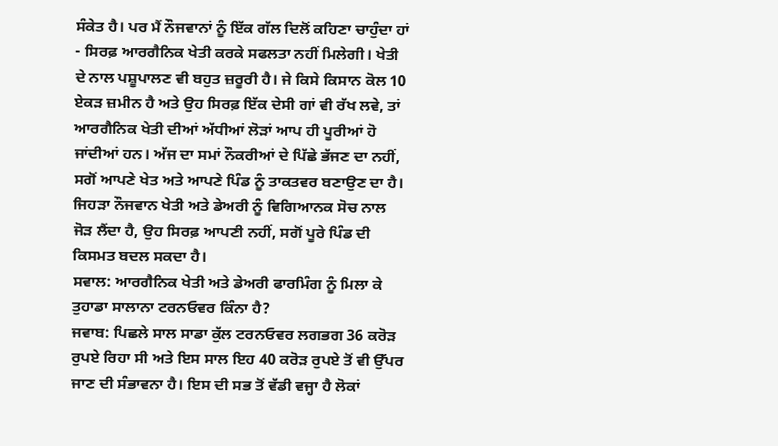ਸੰਕੇਤ ਹੈ। ਪਰ ਮੈਂ ਨੌਜਵਾਨਾਂ ਨੂੰ ਇੱਕ ਗੱਲ ਦਿਲੋਂ ਕਹਿਣਾ ਚਾਹੁੰਦਾ ਹਾਂ - ਸਿਰਫ਼ ਆਰਗੈਨਿਕ ਖੇਤੀ ਕਰਕੇ ਸਫਲਤਾ ਨਹੀਂ ਮਿਲੇਗੀ। ਖੇਤੀ ਦੇ ਨਾਲ ਪਸ਼ੂਪਾਲਣ ਵੀ ਬਹੁਤ ਜ਼ਰੂਰੀ ਹੈ। ਜੇ ਕਿਸੇ ਕਿਸਾਨ ਕੋਲ 10 ਏਕੜ ਜ਼ਮੀਨ ਹੈ ਅਤੇ ਉਹ ਸਿਰਫ਼ ਇੱਕ ਦੇਸੀ ਗਾਂ ਵੀ ਰੱਖ ਲਵੇ, ਤਾਂ ਆਰਗੈਨਿਕ ਖੇਤੀ ਦੀਆਂ ਅੱਧੀਆਂ ਲੋੜਾਂ ਆਪ ਹੀ ਪੂਰੀਆਂ ਹੋ ਜਾਂਦੀਆਂ ਹਨ। ਅੱਜ ਦਾ ਸਮਾਂ ਨੌਕਰੀਆਂ ਦੇ ਪਿੱਛੇ ਭੱਜਣ ਦਾ ਨਹੀਂ, ਸਗੋਂ ਆਪਣੇ ਖੇਤ ਅਤੇ ਆਪਣੇ ਪਿੰਡ ਨੂੰ ਤਾਕਤਵਰ ਬਣਾਉਣ ਦਾ ਹੈ। ਜਿਹੜਾ ਨੌਜਵਾਨ ਖੇਤੀ ਅਤੇ ਡੇਅਰੀ ਨੂੰ ਵਿਗਿਆਨਕ ਸੋਚ ਨਾਲ ਜੋੜ ਲੈਂਦਾ ਹੈ, ਉਹ ਸਿਰਫ਼ ਆਪਣੀ ਨਹੀਂ, ਸਗੋਂ ਪੂਰੇ ਪਿੰਡ ਦੀ ਕਿਸਮਤ ਬਦਲ ਸਕਦਾ ਹੈ।
ਸਵਾਲ: ਆਰਗੈਨਿਕ ਖੇਤੀ ਅਤੇ ਡੇਅਰੀ ਫਾਰਮਿੰਗ ਨੂੰ ਮਿਲਾ ਕੇ ਤੁਹਾਡਾ ਸਾਲਾਨਾ ਟਰਨਓਵਰ ਕਿੰਨਾ ਹੈ?
ਜਵਾਬ: ਪਿਛਲੇ ਸਾਲ ਸਾਡਾ ਕੁੱਲ ਟਰਨਓਵਰ ਲਗਭਗ 36 ਕਰੋੜ ਰੁਪਏ ਰਿਹਾ ਸੀ ਅਤੇ ਇਸ ਸਾਲ ਇਹ 40 ਕਰੋੜ ਰੁਪਏ ਤੋਂ ਵੀ ਉੱਪਰ ਜਾਣ ਦੀ ਸੰਭਾਵਨਾ ਹੈ। ਇਸ ਦੀ ਸਭ ਤੋਂ ਵੱਡੀ ਵਜ੍ਹਾ ਹੈ ਲੋਕਾਂ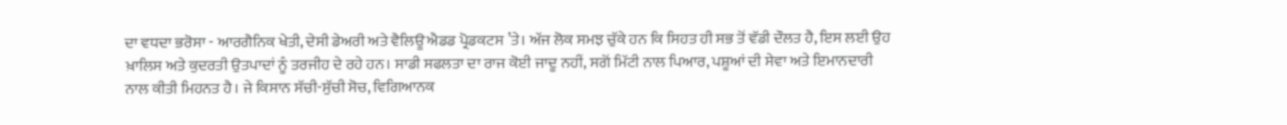ਦਾ ਵਧਦਾ ਭਰੋਸਾ - ਆਰਗੈਨਿਕ ਖੇਤੀ, ਦੇਸੀ ਡੇਅਰੀ ਅਤੇ ਵੈਲਿਊ ਐਡਡ ਪ੍ਰੋਡਕਟਸ ’ਤੇ। ਅੱਜ ਲੋਕ ਸਮਝ ਚੁੱਕੇ ਹਨ ਕਿ ਸਿਹਤ ਹੀ ਸਭ ਤੋਂ ਵੱਡੀ ਦੌਲਤ ਹੈ, ਇਸ ਲਈ ਉਹ ਖ਼ਾਲਿਸ ਅਤੇ ਕੁਦਰਤੀ ਉਤਪਾਦਾਂ ਨੂੰ ਤਰਜੀਹ ਦੇ ਰਹੇ ਹਨ। ਸਾਡੀ ਸਫਲਤਾ ਦਾ ਰਾਜ ਕੋਈ ਜਾਦੂ ਨਹੀਂ, ਸਗੋਂ ਮਿੱਟੀ ਨਾਲ ਪਿਆਰ, ਪਸ਼ੂਆਂ ਦੀ ਸੇਵਾ ਅਤੇ ਇਮਾਨਦਾਰੀ ਨਾਲ ਕੀਤੀ ਮਿਹਨਤ ਹੈ। ਜੇ ਕਿਸਾਨ ਸੱਚੀ-ਸੁੱਚੀ ਸੋਚ, ਵਿਗਿਆਨਕ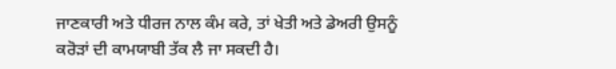ਜਾਣਕਾਰੀ ਅਤੇ ਧੀਰਜ ਨਾਲ ਕੰਮ ਕਰੇ, ਤਾਂ ਖੇਤੀ ਅਤੇ ਡੇਅਰੀ ਉਸਨੂੰ ਕਰੋੜਾਂ ਦੀ ਕਾਮਯਾਬੀ ਤੱਕ ਲੈ ਜਾ ਸਕਦੀ ਹੈ।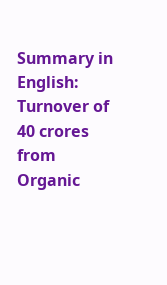Summary in English: Turnover of 40 crores from Organic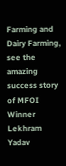Farming and Dairy Farming, see the amazing success story of MFOI Winner Lekhram Yadav